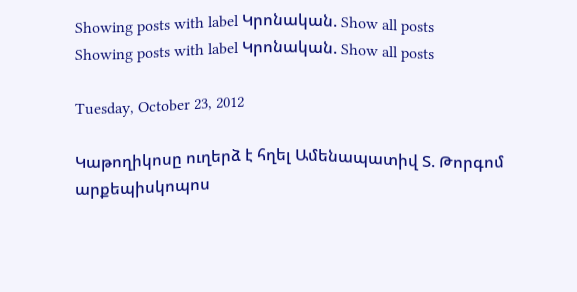Showing posts with label Կրոնական. Show all posts
Showing posts with label Կրոնական. Show all posts

Tuesday, October 23, 2012

Կաթողիկոսը ուղերձ է հղել Ամենապատիվ Տ. Թորգոմ արքեպիսկոպոս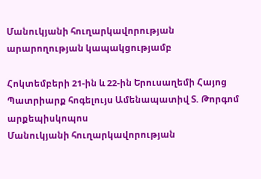Մանուկյանի հուղարկավորության արարողության կապակցությամբ

Հոկտեմբերի 21-ին և 22-ին Երուսաղեմի Հայոց Պատրիարք հոգելույս Ամենապատիվ Տ. Թորգոմ արքեպիսկոպոս
Մանուկյանի հուղարկավորության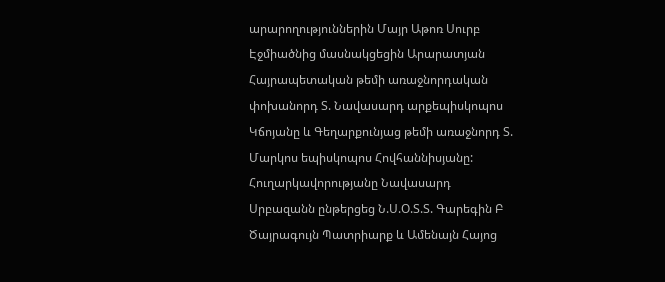արարողություններին Մայր Աթոռ Սուրբ Էջմիածնից մասնակցեցին Արարատյան Հայրապետական թեմի առաջնորդական փոխանորդ Տ. Նավասարդ արքեպիսկոպոս Կճոյանը և Գեղարքունյաց թեմի առաջնորդ Տ. Մարկոս եպիսկոպոս Հովհաննիսյանը: Հուղարկավորությանը Նավասարդ Սրբազանն ընթերցեց Ն.Ս.Օ.Տ.Տ. Գարեգին Բ Ծայրագույն Պատրիարք և Ամենայն Հայոց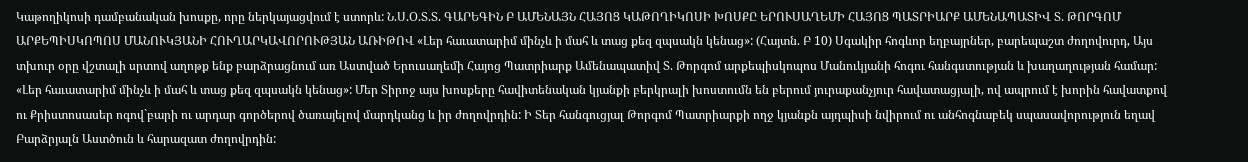Կաթողիկոսի դամբանական խոսքը, որը ներկայացվում է ստորև: Ն.Ս.Օ.Տ.Տ. ԳԱՐԵԳԻՆ Բ ԱՄԵՆԱՅՆ ՀԱՅՈՑ ԿԱԹՈՂԻԿՈՍԻ ԽՈՍՔԸ ԵՐՈՒՍԱՂԵՄԻ ՀԱՅՈՑ ՊԱՏՐԻԱՐՔ ԱՄԵՆԱՊԱՏԻՎ Տ. ԹՈՐԳՈՄ ԱՐՔԵՊԻՍԿՈՊՈՍ ՄԱՆՈՒԿՅԱՆԻ ՀՈՒՂԱՐԿԱՎՈՐՈՒԹՅԱՆ ԱՌԻԹՈՎ «Լեր հաւատարիմ մինչև ի մահ և տաց քեզ զպսակն կենաց»: (Հայտն. Բ 10) Սգակիր հոգևոր եղբայրներ, բարեպաշտ ժողովուրդ, Այս տխուր օրը վշտալի սրտով աղոթք ենք բարձրացնում առ Աստված Երուսաղեմի Հայոց Պատրիարք Ամենապատիվ Տ. Թորգոմ արքեպիսկոպոս Մանուկյանի հոգու հանգստության և խաղաղության համար: «Լեր հաւատարիմ մինչև ի մահ և տաց քեզ զպսակն կենաց»: Մեր Տիրոջ այս խոսքերը հավիտենական կյանքի բերկրալի խոստումն են բերում յուրաքանչյուր հավատացյալի, ով ապրում է խորին հավատքով ու Քրիստոսասեր ոգով`բարի ու արդար գործերով ծառայելով մարդկանց և իր ժողովրդին: Ի Տեր հանգուցյալ Թորգոմ Պատրիարքի ողջ կյանքն այդպիսի նվիրում ու անհոգնաբեկ սպասավորություն եղավ Բարձրյալն Աստծուն և հարազատ ժողովրդին: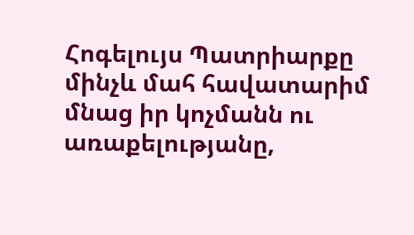Հոգելույս Պատրիարքը մինչև մահ հավատարիմ մնաց իր կոչմանն ու առաքելությանը,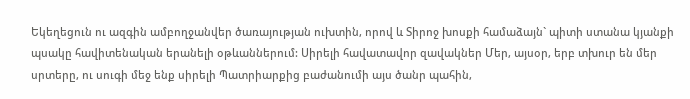Եկեղեցուն ու ազգին ամբողջանվեր ծառայության ուխտին, որով և Տիրոջ խոսքի համաձայն` պիտի ստանա կյանքի պսակը հավիտենական երանելի օթևաններում: Սիրելի հավատավոր զավակներ Մեր, այսօր, երբ տխուր են մեր սրտերը, ու սուգի մեջ ենք սիրելի Պատրիարքից բաժանումի այս ծանր պահին,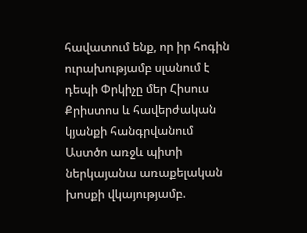հավատում ենք, որ իր հոգին ուրախությամբ սլանում է դեպի Փրկիչը մեր Հիսուս Քրիստոս և հավերժական կյանքի հանգրվանում Աստծո առջև պիտի ներկայանա առաքելական խոսքի վկայությամբ.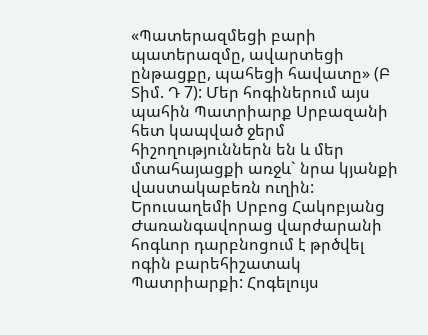«Պատերազմեցի բարի պատերազմը, ավարտեցի ընթացքը, պահեցի հավատը» (Բ Տիմ. Դ 7): Մեր հոգիներում այս պահին Պատրիարք Սրբազանի հետ կապված ջերմ հիշողություններն են և մեր մտահայացքի առջև` նրա կյանքի վաստակաբեռն ուղին: Երուսաղեմի Սրբոց Հակոբյանց Ժառանգավորաց վարժարանի հոգևոր դարբնոցում է թրծվել ոգին բարեհիշատակ Պատրիարքի: Հոգելույս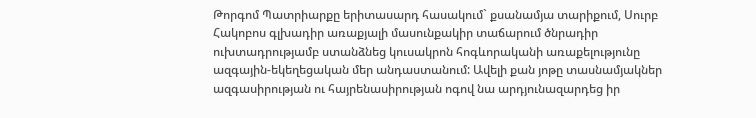Թորգոմ Պատրիարքը երիտասարդ հասակում` քսանամյա տարիքում, Սուրբ Հակոբոս գլխադիր առաքյալի մասունքակիր տաճարում ծնրադիր ուխտադրությամբ ստանձնեց կուսակրոն հոգևորականի առաքելությունը ազգային-եկեղեցական մեր անդաստանում: Ավելի քան յոթը տասնամյակներ ազգասիրության ու հայրենասիրության ոգով նա արդյունազարդեց իր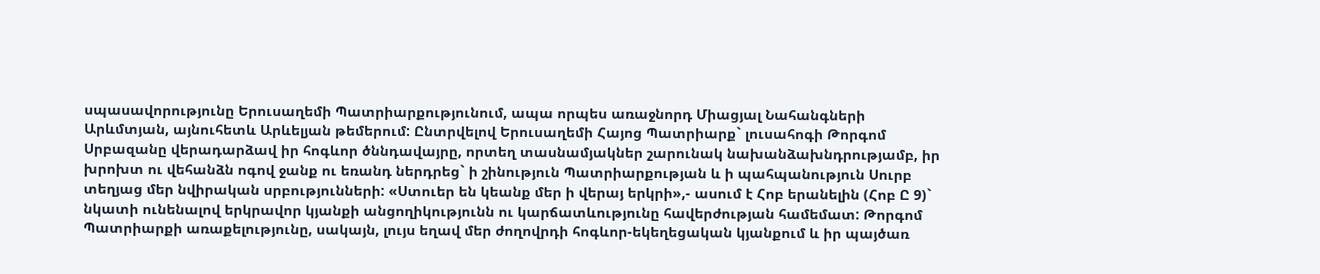սպասավորությունը Երուսաղեմի Պատրիարքությունում, ապա որպես առաջնորդ Միացյալ Նահանգների Արևմտյան, այնուհետև Արևելյան թեմերում: Ընտրվելով Երուսաղեմի Հայոց Պատրիարք` լուսահոգի Թորգոմ Սրբազանը վերադարձավ իր հոգևոր ծննդավայրը, որտեղ տասնամյակներ շարունակ նախանձախնդրությամբ, իր խրոխտ ու վեհանձն ոգով ջանք ու եռանդ ներդրեց` ի շինություն Պատրիարքության և ի պահպանություն Սուրբ տեղյաց մեր նվիրական սրբությունների: «Ստուեր են կեանք մեր ի վերայ երկրի»,- ասում է Հոբ երանելին (Հոբ Ը 9)` նկատի ունենալով երկրավոր կյանքի անցողիկությունն ու կարճատևությունը հավերժության համեմատ: Թորգոմ Պատրիարքի առաքելությունը, սակայն, լույս եղավ մեր ժողովրդի հոգևոր-եկեղեցական կյանքում և իր պայծառ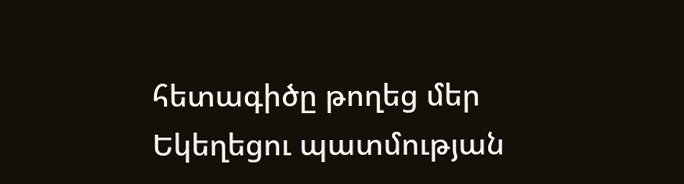հետագիծը թողեց մեր Եկեղեցու պատմության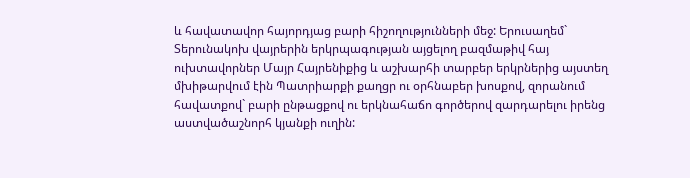և հավատավոր հայորդյաց բարի հիշողությունների մեջ: Երուսաղեմ` Տերունակոխ վայրերին երկրպագության այցելող բազմաթիվ հայ ուխտավորներ Մայր Հայրենիքից և աշխարհի տարբեր երկրներից այստեղ մխիթարվում էին Պատրիարքի քաղցր ու օրհնաբեր խոսքով, զորանում հավատքով` բարի ընթացքով ու երկնահաճո գործերով զարդարելու իրենց աստվածաշնորհ կյանքի ուղին: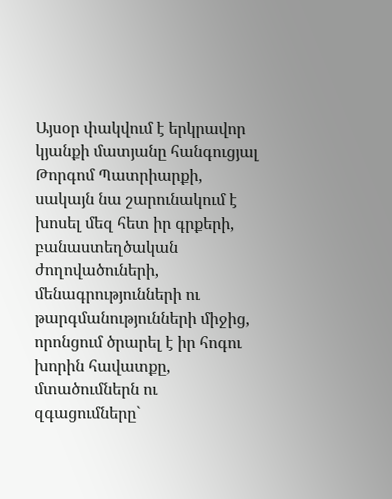Այսօր փակվում է երկրավոր կյանքի մատյանը հանգուցյալ Թորգոմ Պատրիարքի, սակայն նա շարունակում է խոսել մեզ հետ իր գրքերի, բանաստեղծական ժողովածուների, մենագրությունների ու թարգմանությունների միջից, որոնցում ծրարել է իր հոգու խորին հավատքը, մտածումներն ու զգացումները`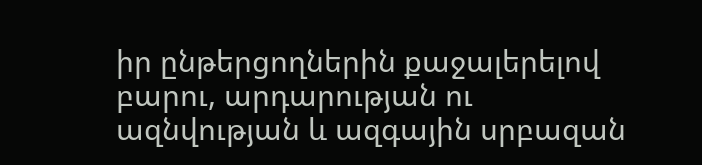իր ընթերցողներին քաջալերելով բարու, արդարության ու ազնվության և ազգային սրբազան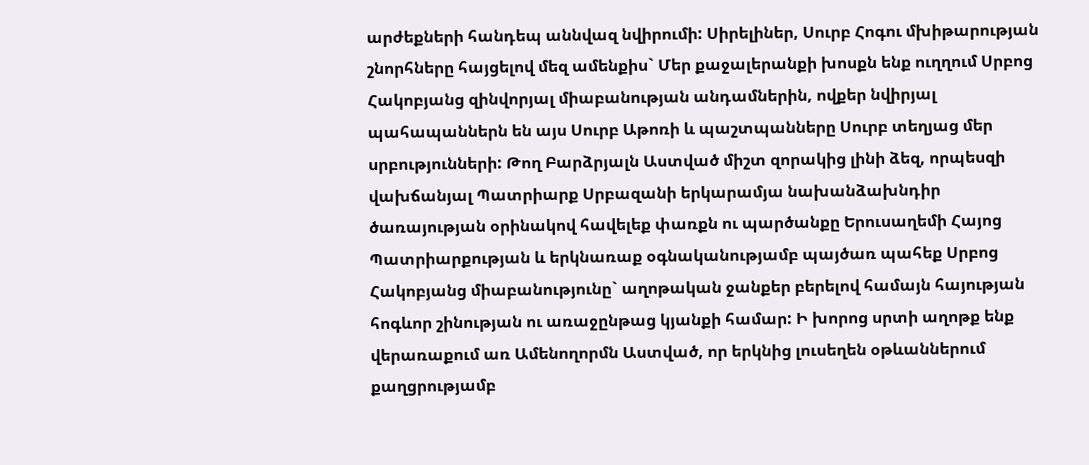արժեքների հանդեպ աննվազ նվիրումի: Սիրելիներ, Սուրբ Հոգու մխիթարության շնորհները հայցելով մեզ ամենքիս` Մեր քաջալերանքի խոսքն ենք ուղղում Սրբոց Հակոբյանց զինվորյալ միաբանության անդամներին, ովքեր նվիրյալ պահապաններն են այս Սուրբ Աթոռի և պաշտպանները Սուրբ տեղյաց մեր սրբությունների: Թող Բարձրյալն Աստված միշտ զորակից լինի ձեզ, որպեսզի վախճանյալ Պատրիարք Սրբազանի երկարամյա նախանձախնդիր ծառայության օրինակով հավելեք փառքն ու պարծանքը Երուսաղեմի Հայոց Պատրիարքության և երկնառաք օգնականությամբ պայծառ պահեք Սրբոց Հակոբյանց միաբանությունը` աղոթական ջանքեր բերելով համայն հայության հոգևոր շինության ու առաջընթաց կյանքի համար: Ի խորոց սրտի աղոթք ենք վերառաքում առ Ամենողորմն Աստված, որ երկնից լուսեղեն օթևաններում քաղցրությամբ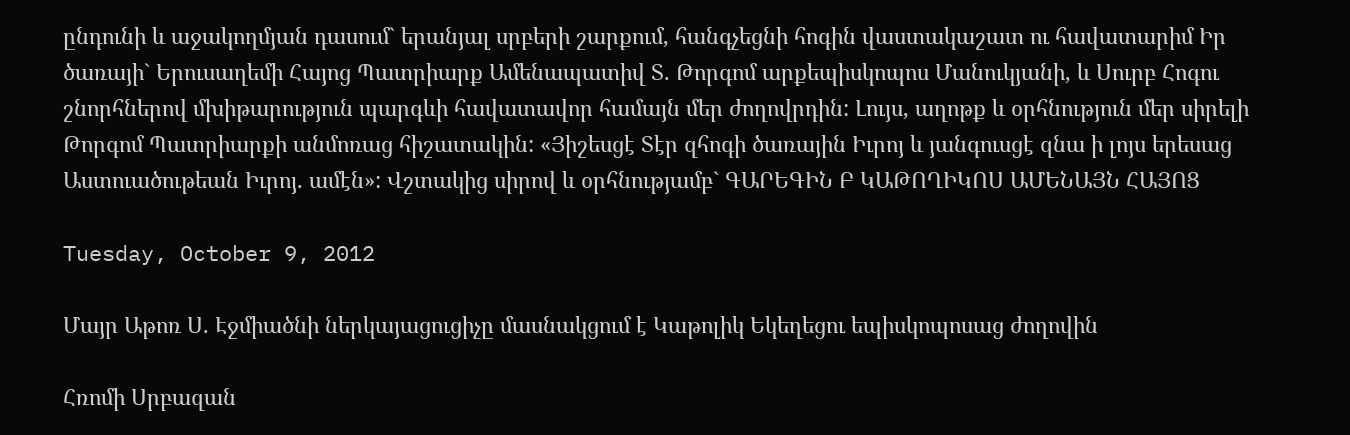ընդունի և աջակողմյան դասում` երանյալ սրբերի շարքում, հանգչեցնի հոգին վաստակաշատ ու հավատարիմ Իր ծառայի` Երուսաղեմի Հայոց Պատրիարք Ամենապատիվ Տ. Թորգոմ արքեպիսկոպոս Մանուկյանի, և Սուրբ Հոգու շնորհներով մխիթարություն պարգևի հավատավոր համայն մեր ժողովրդին: Լույս, աղոթք և օրհնություն մեր սիրելի Թորգոմ Պատրիարքի անմոռաց հիշատակին: «Յիշեսցէ Տէր զհոգի ծառային Իւրոյ և յանգուսցէ զնա ի լոյս երեսաց Աստուածութեան Իւրոյ. ամէն»: Վշտակից սիրով և օրհնությամբ` ԳԱՐԵԳԻՆ Բ ԿԱԹՈՂԻԿՈՍ ԱՄԵՆԱՅՆ ՀԱՅՈՑ

Tuesday, October 9, 2012

Մայր Աթոռ Ս. Էջմիածնի ներկայացուցիչը մասնակցում է Կաթոլիկ Եկեղեցու եպիսկոպոսաց ժողովին

Հռոմի Սրբազան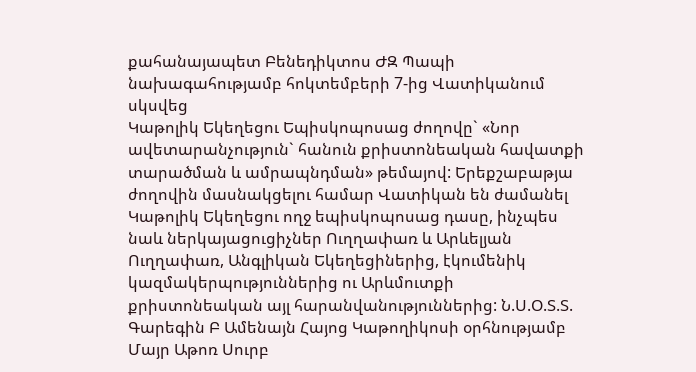քահանայապետ Բենեդիկտոս ԺԶ Պապի նախագահությամբ հոկտեմբերի 7-ից Վատիկանում սկսվեց
Կաթոլիկ Եկեղեցու Եպիսկոպոսաց ժողովը` «Նոր ավետարանչություն` հանուն քրիստոնեական հավատքի տարածման և ամրապնդման» թեմայով: Երեքշաբաթյա ժողովին մասնակցելու համար Վատիկան են ժամանել Կաթոլիկ Եկեղեցու ողջ եպիսկոպոսաց դասը, ինչպես նաև ներկայացուցիչներ Ուղղափառ և Արևելյան Ուղղափառ, Անգլիկան Եկեղեցիներից, էկումենիկ կազմակերպություններից ու Արևմուտքի քրիստոնեական այլ հարանվանություններից: Ն.Ս.Օ.Տ.Տ. Գարեգին Բ Ամենայն Հայոց Կաթողիկոսի օրհնությամբ Մայր Աթոռ Սուրբ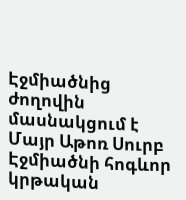Էջմիածնից ժողովին մասնակցում է Մայր Աթոռ Սուրբ Էջմիածնի հոգևոր կրթական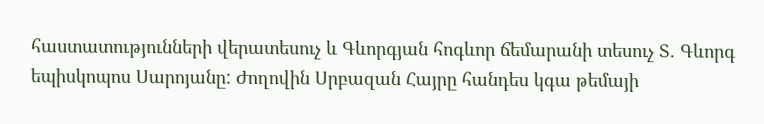հաստատությունների վերատեսուչ և Գևորգյան հոգևոր ճեմարանի տեսուչ Տ. Գևորգ եպիսկոպոս Սարոյանը: Ժողովին Սրբազան Հայրը հանդես կգա թեմայի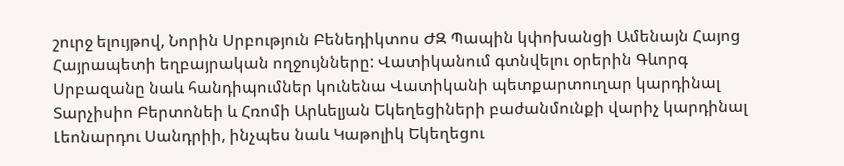շուրջ ելույթով, Նորին Սրբություն Բենեդիկտոս ԺԶ Պապին կփոխանցի Ամենայն Հայոց Հայրապետի եղբայրական ողջույնները: Վատիկանում գտնվելու օրերին Գևորգ Սրբազանը նաև հանդիպումներ կունենա Վատիկանի պետքարտուղար կարդինալ Տարչիսիո Բերտոնեի և Հռոմի Արևելյան Եկեղեցիների բաժանմունքի վարիչ կարդինալ Լեոնարդու Սանդրիի, ինչպես նաև Կաթոլիկ Եկեղեցու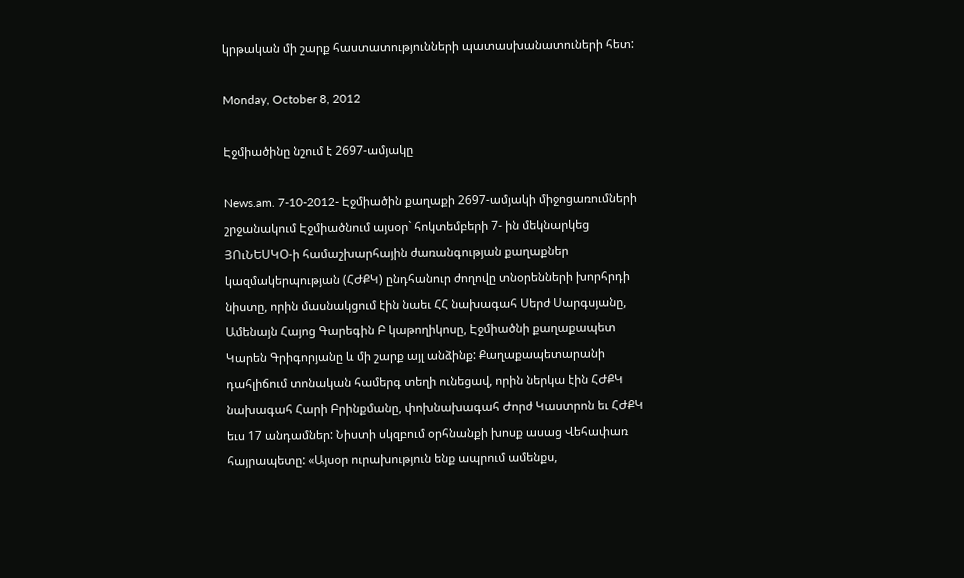կրթական մի շարք հաստատությունների պատասխանատուների հետ:

Monday, October 8, 2012

Էջմիածինը նշում է 2697-ամյակը

News.am. 7-10-2012- Էջմիածին քաղաքի 2697-ամյակի միջոցառումների շրջանակում Էջմիածնում այսօր` հոկտեմբերի 7- ին մեկնարկեց ՅՈւՆԵՍԿՕ-ի համաշխարհային ժառանգության քաղաքներ կազմակերպության (ՀԺՔԿ) ընդհանուր ժողովը տնօրենների խորհրդի նիստը, որին մասնակցում էին նաեւ ՀՀ նախագահ Սերժ Սարգսյանը, Ամենայն Հայոց Գարեգին Բ կաթողիկոսը, Էջմիածնի քաղաքապետ Կարեն Գրիգորյանը և մի շարք այլ անձինք: Քաղաքապետարանի դահլիճում տոնական համերգ տեղի ունեցավ, որին ներկա էին ՀԺՔԿ նախագահ Հարի Բրինքմանը, փոխնախագահ Ժորժ Կաստրոն եւ ՀԺՔԿ եւս 17 անդամներ: Նիստի սկզբում օրհնանքի խոսք ասաց Վեհափառ հայրապետը: «Այսօր ուրախություն ենք ապրում ամենքս,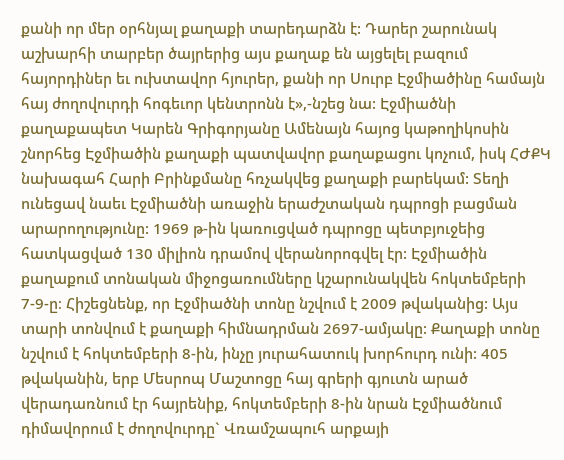քանի որ մեր օրհնյալ քաղաքի տարեդարձն է: Դարեր շարունակ աշխարհի տարբեր ծայրերից այս քաղաք են այցելել բազում հայորդիներ եւ ուխտավոր հյուրեր, քանի որ Սուրբ Էջմիածինը համայն հայ ժողովուրդի հոգեւոր կենտրոնն է»,-նշեց նա: Էջմիածնի քաղաքապետ Կարեն Գրիգորյանը Ամենայն հայոց կաթողիկոսին շնորհեց Էջմիածին քաղաքի պատվավոր քաղաքացու կոչում, իսկ ՀԺՔԿ նախագահ Հարի Բրինքմանը հռչակվեց քաղաքի բարեկամ: Տեղի ունեցավ նաեւ Էջմիածնի առաջին երաժշտական դպրոցի բացման արարողությունը: 1969 թ-ին կառուցված դպրոցը պետբյուջեից հատկացված 130 միլիոն դրամով վերանորոգվել էր: Էջմիածին քաղաքում տոնական միջոցառումները կշարունակվեն հոկտեմբերի 7-9-ը։ Հիշեցնենք, որ Էջմիածնի տոնը նշվում է 2009 թվականից: Այս տարի տոնվում է քաղաքի հիմնադրման 2697-ամյակը: Քաղաքի տոնը նշվում է հոկտեմբերի 8-ին, ինչը յուրահատուկ խորհուրդ ունի: 405 թվականին, երբ Մեսրոպ Մաշտոցը հայ գրերի գյուտն արած վերադառնում էր հայրենիք, հոկտեմբերի 8-ին նրան Էջմիածնում դիմավորում է ժողովուրդը` Վռամշապուհ արքայի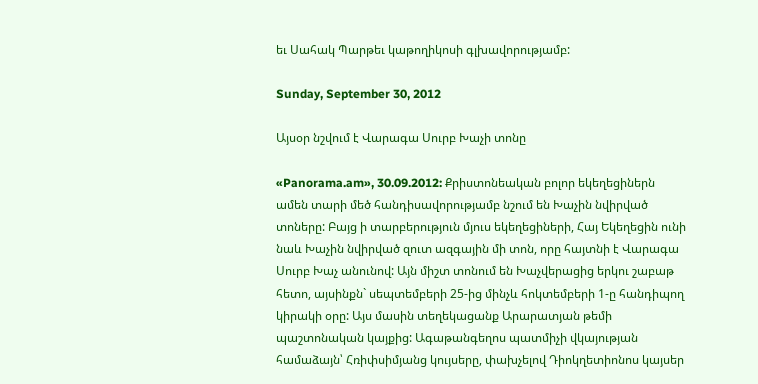եւ Սահակ Պարթեւ կաթողիկոսի գլխավորությամբ:

Sunday, September 30, 2012

Այսօր նշվում է Վարագա Սուրբ Խաչի տոնը

«Panorama.am», 30.09.2012: Քրիստոնեական բոլոր եկեղեցիներն ամեն տարի մեծ հանդիսավորությամբ նշում են Խաչին նվիրված տոները: Բայց ի տարբերություն մյուս եկեղեցիների, Հայ Եկեղեցին ունի նաև Խաչին նվիրված զուտ ազգային մի տոն, որը հայտնի է Վարագա Սուրբ Խաչ անունով: Այն միշտ տոնում են Խաչվերացից երկու շաբաթ հետո, այսինքն` սեպտեմբերի 25-ից մինչև հոկտեմբերի 1-ը հանդիպող կիրակի օրը: Այս մասին տեղեկացանք Արարատյան թեմի պաշտոնական կայքից: Ագաթանգեղոս պատմիչի վկայության համաձայն՝ Հռիփսիմյանց կույսերը, փախչելով Դիոկղետիոնոս կայսեր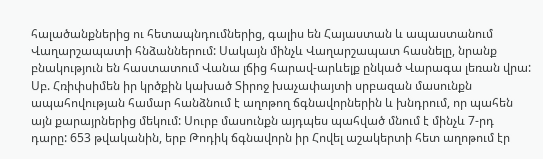հալածանքներից ու հետապնդումներից, գալիս են Հայաստան և ապաստանում Վաղարշապատի հնձաններում: Սակայն մինչև Վաղարշապատ հասնելը, նրանք բնակություն են հաստատում Վանա լճից հարավ-արևելք ընկած Վարագա լեռան վրա: Սբ. Հռիփսիմեն իր կրծքին կախած Տիրոջ խաչափայտի սրբազան մասունքն ապահովության համար հանձնում է աղոթող ճգնավորներին և խնդրում, որ պահեն այն քարայրներից մեկում: Սուրբ մասունքն այդպես պահված մնում է մինչև 7-րդ դարը: 653 թվականին, երբ Թոդիկ ճգնավորն իր Հովել աշակերտի հետ աղոթում էր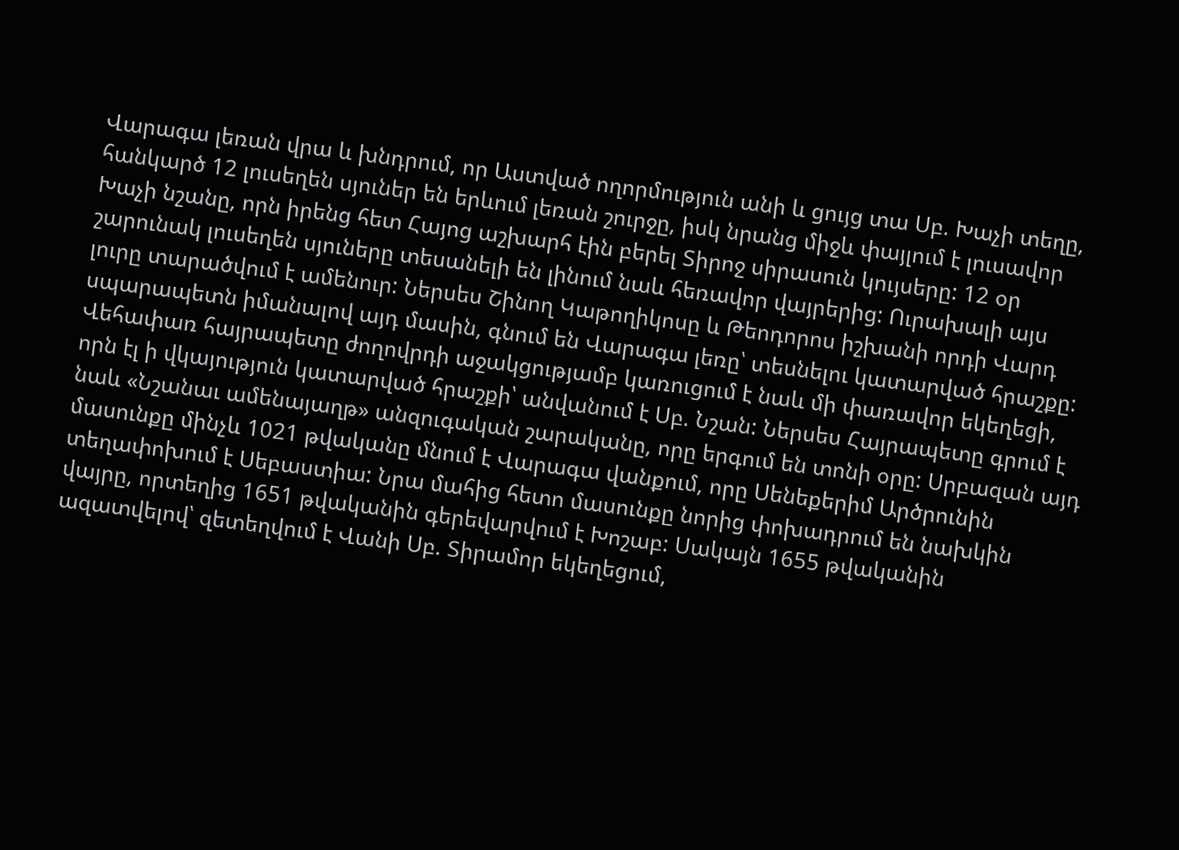Վարագա լեռան վրա և խնդրում, որ Աստված ողորմություն անի և ցույց տա Սբ. Խաչի տեղը, հանկարծ 12 լուսեղեն սյուներ են երևում լեռան շուրջը, իսկ նրանց միջև փայլում է լուսավոր Խաչի նշանը, որն իրենց հետ Հայոց աշխարհ էին բերել Տիրոջ սիրասուն կույսերը: 12 օր շարունակ լուսեղեն սյուները տեսանելի են լինում նաև հեռավոր վայրերից: Ուրախալի այս լուրը տարածվում է ամենուր: Ներսես Շինող Կաթողիկոսը և Թեոդորոս իշխանի որդի Վարդ սպարապետն իմանալով այդ մասին, գնում են Վարագա լեռը՝ տեսնելու կատարված հրաշքը: Վեհափառ հայրապետը ժողովրդի աջակցությամբ կառուցում է նաև մի փառավոր եկեղեցի, որն էլ ի վկայություն կատարված հրաշքի՝ անվանում է Սբ. Նշան: Ներսես Հայրապետը գրում է նաև «Նշանաւ ամենայաղթ» անզուգական շարականը, որը երգում են տոնի օրը: Սրբազան այդ մասունքը մինչև 1021 թվականը մնում է Վարագա վանքում, որը Սենեքերիմ Արծրունին տեղափոխում է Սեբաստիա: Նրա մահից հետո մասունքը նորից փոխադրում են նախկին վայրը, որտեղից 1651 թվականին գերեվարվում է Խոշաբ: Սակայն 1655 թվականին ազատվելով՝ զետեղվում է Վանի Սբ. Տիրամոր եկեղեցում,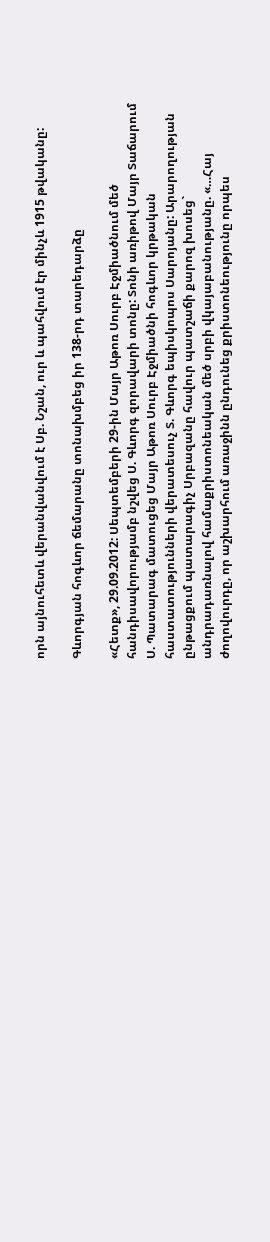որն այնուհետև վերանվանվում է Սբ. Նշան, ուր և պահվում էր մինչև 1915 թվականը:

Գևորգյան հոգևոր ճեմարանը տոնախմբեց իր 138-րդ տարեդարձը

«Հետք», 29.09.2012: Սեպտեմբերի 29-ին Մայր Աթոռ Սուրբ Էջմիածնում մեծ հանդիսավորությամբ նշվեց Ս. Գևորգ զորավարի տոնը: Տոնի առիթով Մայր Տաճարում Ս. Պատարագ մատուցեց Մայր Աթոռ Սուրբ Էջմիածնի հոգևոր կրթական հաստատությունների վերատեսուչ Տ. Գևորգ եպիսկոպոս Սարոյանը: Արարողության ընթացքում պատարագիչ Սրբազանը հավուր պատշաճի քարոզ խոսեց` անդրադառնալով համաքրիստոնեական մեծ սրբի վկայաբանությանը. «…Հայ ժողովուրդը, որ աշխարհում առաջինն ընդունեց քրիստոնեությունը որպես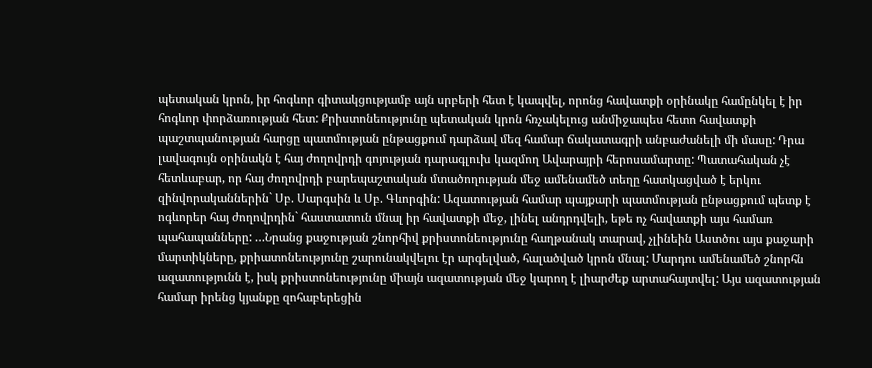պետական կրոն, իր հոգևոր գիտակցությամբ այն սրբերի հետ է կապվել, որոնց հավատքի օրինակը համընկել է իր հոգևոր փորձառության հետ: Քրիստոնեությունը պետական կրոն հռչակելուց անմիջապես հետո հավատքի պաշտպանության հարցը պատմության ընթացքում դարձավ մեզ համար ճակատագրի անբաժանելի մի մասը: Դրա լավագույն օրինակն է հայ ժողովրդի գոյության դարագլուխ կազմող Ավարայրի հերոսամարտը: Պատահական չէ հետևաբար, որ հայ ժողովրդի բարեպաշտական մտածողության մեջ ամենամեծ տեղը հատկացված է երկու զինվորականներին` Սբ. Սարգսին և Սբ. Գևորգին: Ազատության համար պայքարի պատմության ընթացքում պետք է ոգևորեր հայ ժողովրդին` հաստատուն մնալ իր հավատքի մեջ, լինել անդրդվելի, եթե ոչ հավատքի այս համառ պահապանները: …Նրանց քաջության շնորհիվ քրիստոնեությունը հաղթանակ տարավ, չլինեին Աստծու այս քաջարի մարտիկները, քրիատոնեությունը շարունակվելու էր արգելված, հալածված կրոն մնալ: Մարդու ամենամեծ շնորհն ազատությունն է, իսկ քրիստոնեությունը միայն ազատության մեջ կարող է լիարժեք արտահայտվել: Այս ազատության համար իրենց կյանքը զոհաբերեցին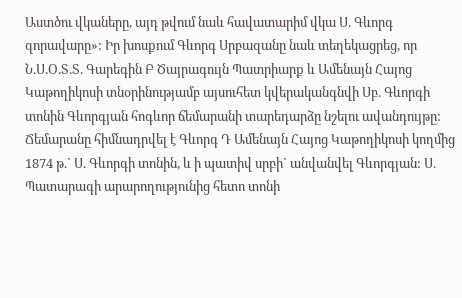Աստծու վկաները, այդ թվում նաև հավատարիմ վկա Ս. Գևորգ զորավարը»: Իր խոսքում Գևորգ Սրբազանը նաև տեղեկացրեց, որ Ն.Ս.Օ.Տ.Տ. Գարեգին Բ Ծայրագույն Պատրիարք և Ամենայն Հայոց Կաթողիկոսի տնօրինությամբ այսուհետ կվերականգնվի Սբ. Գևորգի տոնին Գևորգյան հոգևոր ճեմարանի տարեդարձը նշելու ավանդույթը: Ճեմարանը հիմնադրվել է Գևորգ Դ Ամենայն Հայոց Կաթողիկոսի կողմից 1874 թ.` Ս. Գևորգի տոնին, և ի պատիվ սրբի` անվանվել Գևորգյան: Ս. Պատարագի արարողությունից հետո տոնի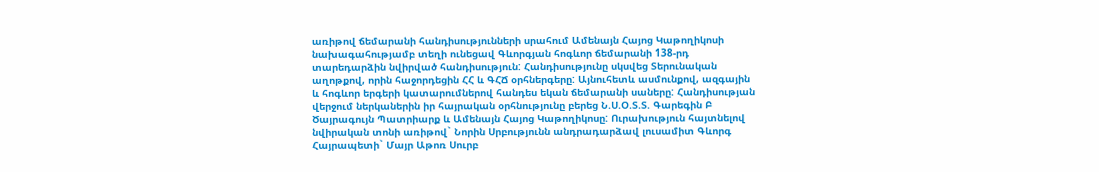առիթով ճեմարանի հանդիսությունների սրահում Ամենայն Հայոց Կաթողիկոսի նախագահությամբ տեղի ունեցավ Գևորգյան հոգևոր ճեմարանի 138-րդ տարեդարձին նվիրված հանդիսություն: Հանդիսությունը սկսվեց Տերունական աղոթքով, որին հաջորդեցին ՀՀ և ԳՀՃ օրհներգերը: Այնուհետև ասմունքով, ազգային և հոգևոր երգերի կատարումներով հանդես եկան ճեմարանի սաները: Հանդիսության վերջում ներկաներին իր հայրական օրհնությունը բերեց Ն.Ս.Օ.Տ.Տ. Գարեգին Բ Ծայրագույն Պատրիարք և Ամենայն Հայոց Կաթողիկոսը: Ուրախություն հայտնելով նվիրական տոնի առիթով` Նորին Սրբությունն անդրադարձավ լուսամիտ Գևորգ Հայրապետի` Մայր Աթոռ Սուրբ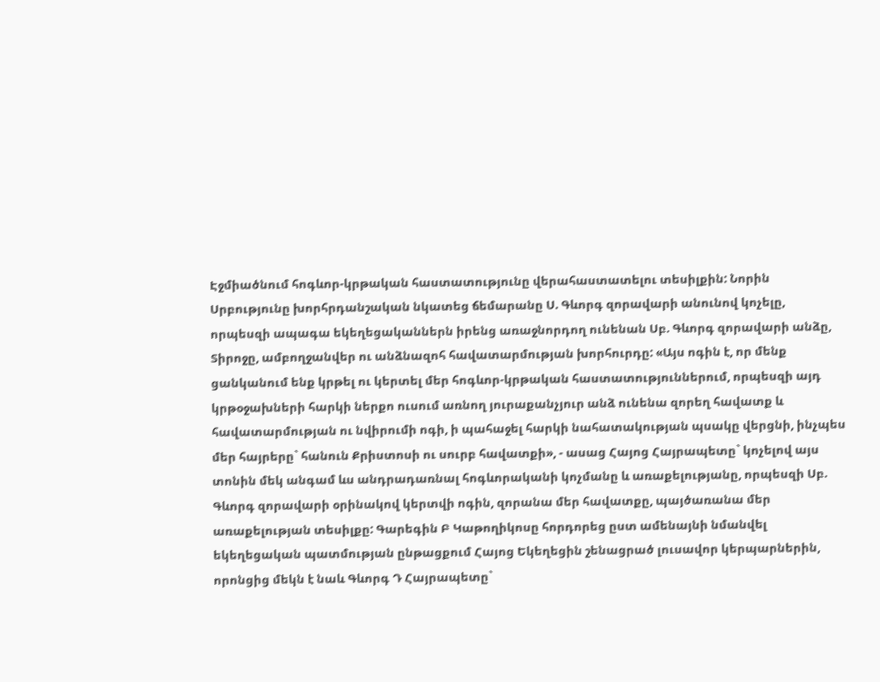Էջմիածնում հոգևոր-կրթական հաստատությունը վերահաստատելու տեսիլքին: Նորին Սրբությունը խորհրդանշական նկատեց ճեմարանը Ս. Գևորգ զորավարի անունով կոչելը, որպեսզի ապագա եկեղեցականներն իրենց առաջնորդող ունենան Սբ. Գևորգ զորավարի անձը, Տիրոջը, ամբողջանվեր ու անձնազոհ հավատարմության խորհուրդը: «Այս ոգին է, որ մենք ցանկանում ենք կրթել ու կերտել մեր հոգևոր-կրթական հաստատություններում, որպեսզի այդ կրթօջախների հարկի ներքո ուսում առնող յուրաքանչյուր անձ ունենա զորեղ հավատք և հավատարմության ու նվիրումի ոգի, ի պահաջել հարկի նահատակության պսակը վերցնի, ինչպես մեր հայրերը` հանուն Քրիստոսի ու սուրբ հավատքի», - ասաց Հայոց Հայրապետը` կոչելով այս տոնին մեկ անգամ ևս անդրադառնալ հոգևորականի կոչմանը և առաքելությանը, որպեսզի Սբ. Գևորգ զորավարի օրինակով կերտվի ոգին, զորանա մեր հավատքը, պայծառանա մեր առաքելության տեսիլքը: Գարեգին Բ Կաթողիկոսը հորդորեց ըստ ամենայնի նմանվել եկեղեցական պատմության ընթացքում Հայոց Եկեղեցին շենացրած լուսավոր կերպարներին, որոնցից մեկն է նաև Գևորգ Դ Հայրապետը`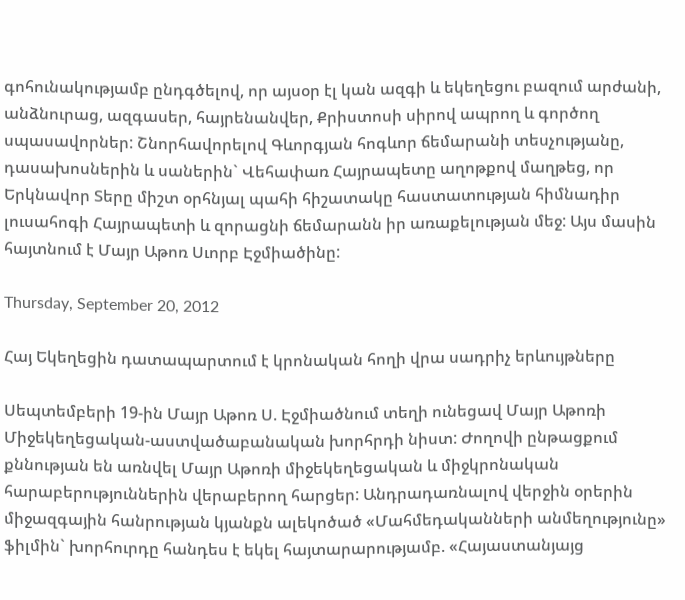գոհունակությամբ ընդգծելով, որ այսօր էլ կան ազգի և եկեղեցու բազում արժանի, անձնուրաց, ազգասեր, հայրենանվեր, Քրիստոսի սիրով ապրող և գործող սպասավորներ: Շնորհավորելով Գևորգյան հոգևոր ճեմարանի տեսչությանը, դասախոսներին և սաներին` Վեհափառ Հայրապետը աղոթքով մաղթեց, որ Երկնավոր Տերը միշտ օրհնյալ պահի հիշատակը հաստատության հիմնադիր լուսահոգի Հայրապետի և զորացնի ճեմարանն իր առաքելության մեջ: Այս մասին հայտնում է Մայր Աթոռ Սւորբ Էջմիածինը:

Thursday, September 20, 2012

Հայ Եկեղեցին դատապարտում է կրոնական հողի վրա սադրիչ երևույթները

Սեպտեմբերի 19-ին Մայր Աթոռ Ս. Էջմիածնում տեղի ունեցավ Մայր Աթոռի Միջեկեղեցական-աստվածաբանական խորհրդի նիստ: Ժողովի ընթացքում քննության են առնվել Մայր Աթոռի միջեկեղեցական և միջկրոնական հարաբերություններին վերաբերող հարցեր: Անդրադառնալով վերջին օրերին միջազգային հանրության կյանքն ալեկոծած «Մահմեդականների անմեղությունը» ֆիլմին` խորհուրդը հանդես է եկել հայտարարությամբ. «Հայաստանյայց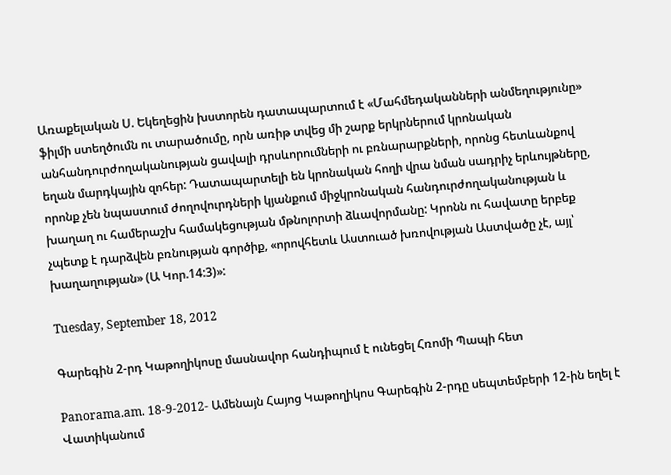Առաքելական Ս. Եկեղեցին խստորեն դատապարտում է «Մահմեդականների անմեղությունը» ֆիլմի ստեղծումն ու տարածումը, որն առիթ տվեց մի շարք երկրներում կրոնական անհանդուրժողականության ցավալի դրսևորումների ու բռնարարքների, որոնց հետևանքով եղան մարդկային զոհեր: Դատապարտելի են կրոնական հողի վրա նման սադրիչ երևույթները, որոնք չեն նպաստում ժողովուրդների կյանքում միջկրոնական հանդուրժողականության և խաղաղ ու համերաշխ համակեցության մթնոլորտի ձևավորմանը: Կրոնն ու հավատը երբեք չպետք է դարձվեն բռնության գործիք, «որովհետև Աստուած խռովության Աստվածը չէ, այլ՝ խաղաղության» (Ա Կոր.14:3)»:

Tuesday, September 18, 2012

Գարեգին 2-րդ Կաթողիկոսը մասնավոր հանդիպում է ունեցել Հռոմի Պապի հետ

Panorama.am. 18-9-2012- Ամենայն Հայոց Կաթողիկոս Գարեգին 2-րդը սեպտեմբերի 12-ին եղել է Վատիկանում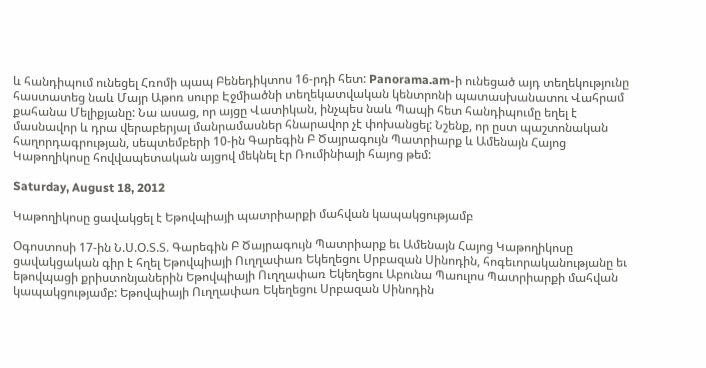և հանդիպում ունեցել Հռոմի պապ Բենեդիկտոս 16-րդի հետ: Panorama.am-ի ունեցած այդ տեղեկությունը հաստատեց նաև Մայր Աթոռ սուրբ Էջմիածնի տեղեկատվական կենտրոնի պատասխանատու Վահրամ քահանա Մելիքյանը: Նա ասաց, որ այցը Վատիկան, ինչպես նաև Պապի հետ հանդիպումը եղել է մասնավոր և դրա վերաբերյալ մանրամասներ հնարավոր չէ փոխանցել: Նշենք, որ ըստ պաշտոնական հաղորդագրության, սեպտեմբերի 10-ին Գարեգին Բ Ծայրագույն Պատրիարք և Ամենայն Հայոց Կաթողիկոսը հովվապետական այցով մեկնել էր Ռումինիայի հայոց թեմ:

Saturday, August 18, 2012

Կաթողիկոսը ցավակցել է Եթովպիայի պատրիարքի մահվան կապակցությամբ

Օգոստոսի 17-ին Ն.Ս.Օ.Տ.Տ. Գարեգին Բ Ծայրագույն Պատրիարք եւ Ամենայն Հայոց Կաթողիկոսը
ցավակցական գիր է հղել Եթովպիայի Ուղղափառ Եկեղեցու Սրբազան Սինոդին, հոգեւորականությանը եւ եթովպացի քրիստոնյաներին Եթովպիայի Ուղղափառ Եկեղեցու Աբունա Պաուլոս Պատրիարքի մահվան կապակցությամբ: Եթովպիայի Ուղղափառ Եկեղեցու Սրբազան Սինոդին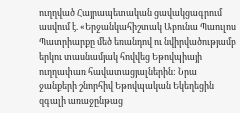ուղղված Հայրապետական ցավակցագրում ասվում է. «Երջանկահիշտակ Աբունա Պաուլոս Պատրիարքը մեծ եռանդով ու նվիրվածությամբ երկու տասնամյակ հովվեց Եթովպիայի ուղղափառ հավատացյալներին: Նրա ջանքերի շնորհիվ Եթովպական Եկեղեցին զգալի առաջընթաց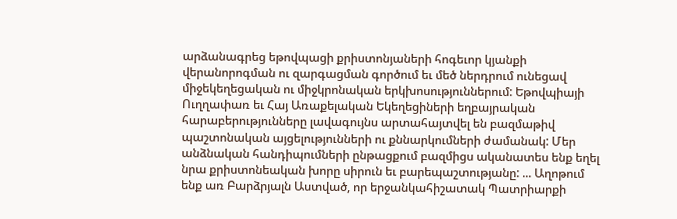արձանագրեց եթովպացի քրիստոնյաների հոգեւոր կյանքի վերանորոգման ու զարգացման գործում եւ մեծ ներդրում ունեցավ միջեկեղեցական ու միջկրոնական երկխոսություններում: Եթովպիայի Ուղղափառ եւ Հայ Առաքելական Եկեղեցիների եղբայրական հարաբերությունները լավագույնս արտահայտվել են բազմաթիվ պաշտոնական այցելությունների ու քննարկումների ժամանակ: Մեր անձնական հանդիպումների ընթացքում բազմիցս ականատես ենք եղել նրա քրիստոնեական խորը սիրուն եւ բարեպաշտությանը: ... Աղոթում ենք առ Բարձրյալն Աստված, որ երջանկահիշատակ Պատրիարքի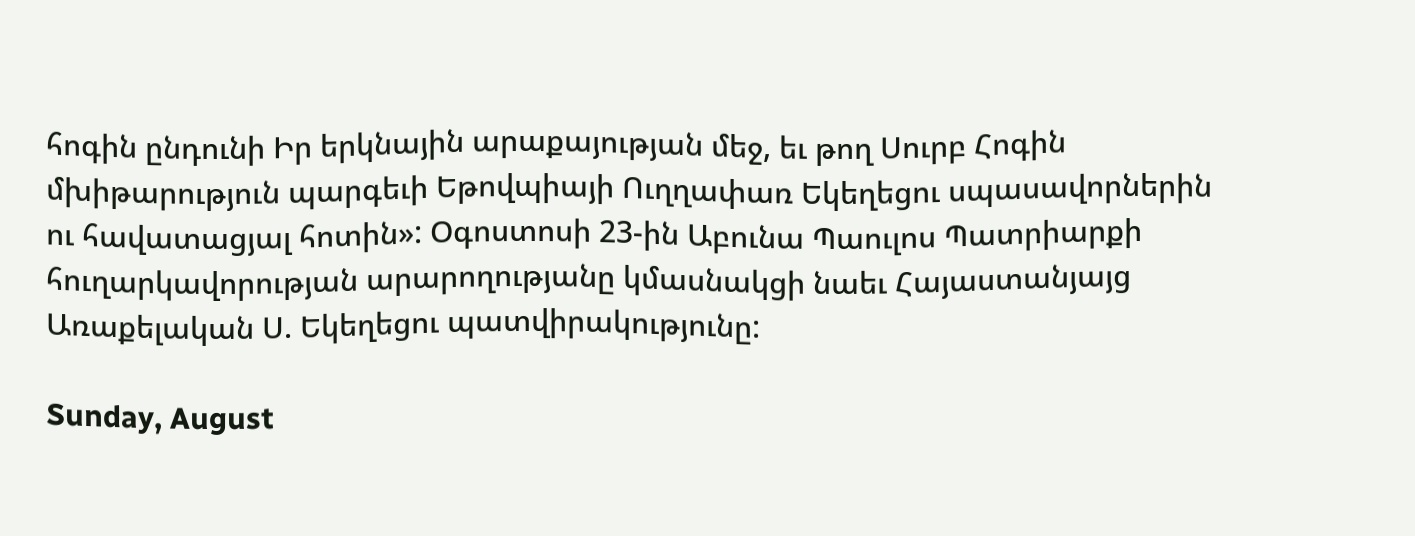հոգին ընդունի Իր երկնային արաքայության մեջ, եւ թող Սուրբ Հոգին մխիթարություն պարգեւի Եթովպիայի Ուղղափառ Եկեղեցու սպասավորներին ու հավատացյալ հոտին»: Օգոստոսի 23-ին Աբունա Պաուլոս Պատրիարքի հուղարկավորության արարողությանը կմասնակցի նաեւ Հայաստանյայց Առաքելական Ս. Եկեղեցու պատվիրակությունը:

Sunday, August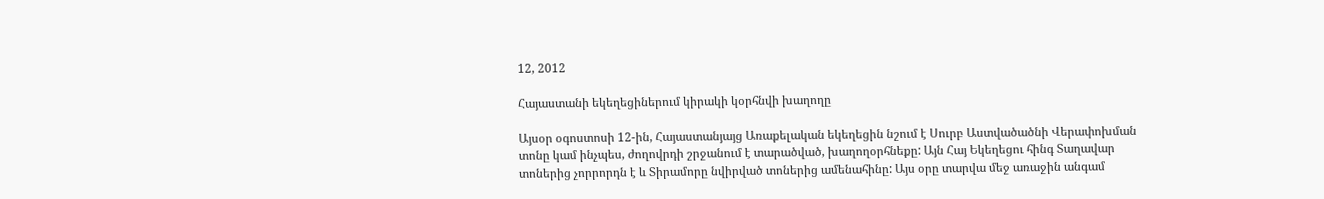12, 2012

Հայաստանի եկեղեցիներում կիրակի կօրհնվի խաղողը

Այսօր օգոստոսի 12-ին, Հայաստանյայց Առաքելական եկեղեցին նշում է Սուրբ Աստվածածնի Վերափոխման տոնը կամ ինչպես, ժողովրդի շրջանում է տարածված, խաղողօրհնեքը: Այն Հայ Եկեղեցու հինգ Տաղավար տոներից չորրորդն է և Տիրամորը նվիրված տոներից ամենահինը: Այս օրը տարվա մեջ առաջին անգամ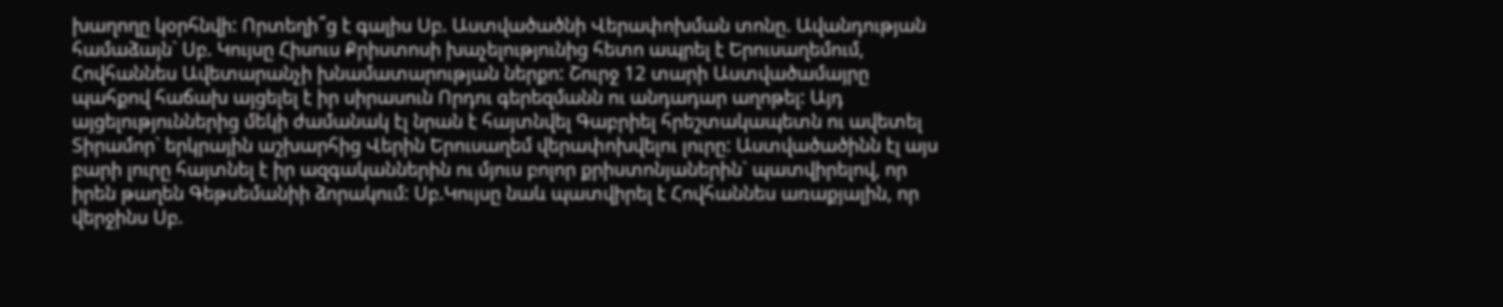խաղողը կօրհնվի: Որտեղի՞ց է գալիս Սբ. Աստվածածնի Վերափոխման տոնը. Ավանդության համաձայն` Սբ. Կույսը Հիսուս Քրիստոսի խաչելությունից հետո ապրել է Երուսաղեմում, Հովհաննես Ավետարանչի խնամատարության ներքո: Շուրջ 12 տարի Աստվածամայրը պահքով հաճախ այցելել է իր սիրասուն Որդու գերեզմանն ու անդադար աղոթել: Այդ այցելություններից մեկի ժամանակ էլ նրան է հայտնվել Գաբրիել հրեշտակապետն ու ավետել Տիրամոր` երկրային աշխարհից Վերին Երուսաղեմ վերափոխվելու լուրը: Աստվածածինն էլ այս բարի լուրը հայտնել է իր ազգականներին ու մյուս բոլոր քրիստոնյաներին` պատվիրելով, որ իրեն թաղեն Գեթսեմանիի ձորակում: Սբ.Կույսը նաև պատվիրել է Հովհաննես առաքյալին, որ վերջինս Սբ.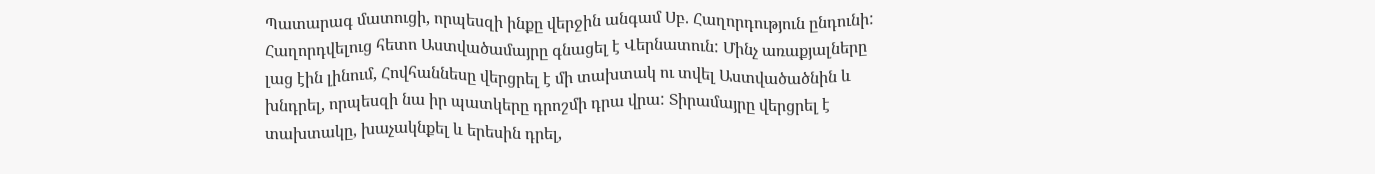Պատարագ մատուցի, որպեսզի ինքը վերջին անգամ Սբ. Հաղորդություն ընդունի: Հաղորդվելուց հետո Աստվածամայրը գնացել է Վերնատուն: Մինչ առաքյալները լաց էին լինում, Հովհաննեսը վերցրել է մի տախտակ ու տվել Աստվածածնին և խնդրել, որպեսզի նա իր պատկերը դրոշմի դրա վրա: Տիրամայրը վերցրել է տախտակը, խաչակնքել և երեսին դրել,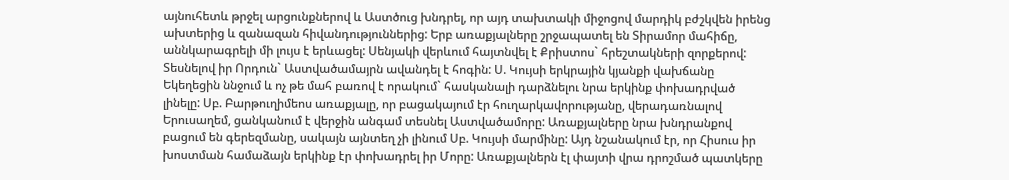այնուհետև թրջել արցունքներով և Աստծուց խնդրել, որ այդ տախտակի միջոցով մարդիկ բժշկվեն իրենց ախտերից և զանազան հիվանդություններից: Երբ առաքյալները շրջապատել են Տիրամոր մահիճը, աննկարագրելի մի լույս է երևացել: Սենյակի վերևում հայտնվել է Քրիստոս` հրեշտակների զորքերով: Տեսնելով իր Որդուն` Աստվածամայրն ավանդել է հոգին: Ս. Կույսի երկրային կյանքի վախճանը Եկեղեցին ննջում և ոչ թե մահ բառով է որակում` հասկանալի դարձնելու նրա երկինք փոխադրված լինելը: Սբ. Բարթուղիմեոս առաքյալը, որ բացակայում էր հուղարկավորությանը, վերադառնալով Երուսաղեմ, ցանկանում է վերջին անգամ տեսնել Աստվածամորը: Առաքյալները նրա խնդրանքով բացում են գերեզմանը, սակայն այնտեղ չի լինում Սբ. Կույսի մարմինը: Այդ նշանակում էր, որ Հիսուս իր խոստման համաձայն երկինք էր փոխադրել իր Մորը: Առաքյալներն էլ փայտի վրա դրոշմած պատկերը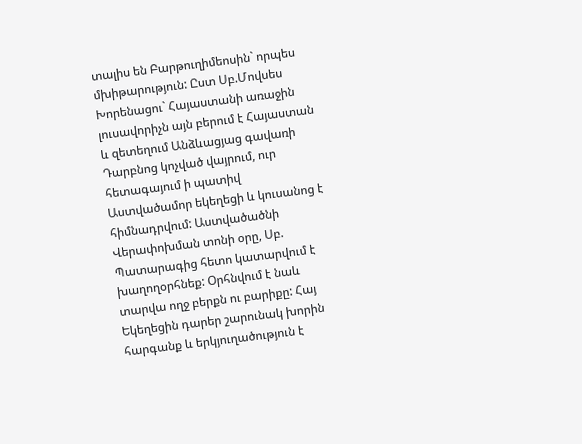տալիս են Բարթուղիմեոսին` որպես մխիթարություն: Ըստ Սբ.Մովսես Խորենացու` Հայաստանի առաջին լուսավորիչն այն բերում է Հայաստան և զետեղում Անձևացյաց գավառի Դարբնոց կոչված վայրում, ուր հետագայում ի պատիվ Աստվածամոր եկեղեցի և կուսանոց է հիմնադրվում: Աստվածածնի Վերափոխման տոնի օրը, Սբ. Պատարագից հետո կատարվում է խաղողօրհնեք: Օրհնվում է նաև տարվա ողջ բերքն ու բարիքը: Հայ Եկեղեցին դարեր շարունակ խորին հարգանք և երկյուղածություն է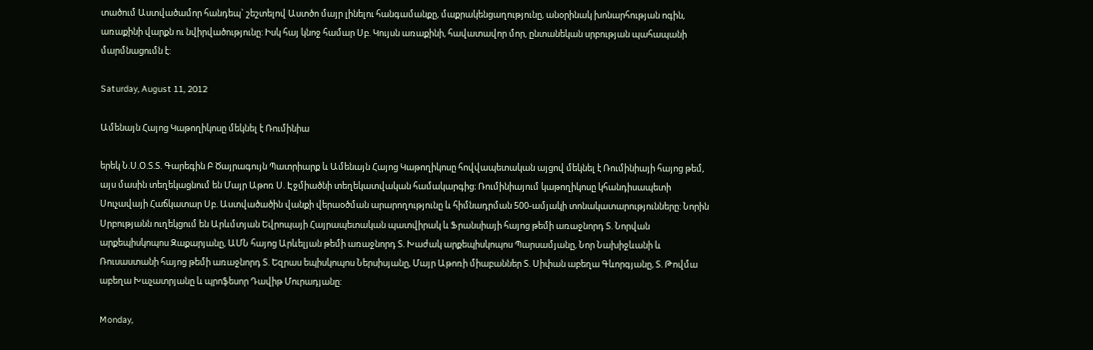տածում Աստվածամոր հանդեպ` շեշտելով Աստծո մայր լինելու հանգամանքը, մաքրակենցաղությունը, անօրինակ խոնարհության ոգին, առաքինի վարքն ու նվիրվածությունը: Իսկ հայ կնոջ համար Սբ. Կույսն առաքինի, հավատավոր մոր, ընտանեկան սրբության պահապանի մարմնացումն է:

Saturday, August 11, 2012

Ամենայն Հայոց Կաթողիկոսը մեկնել է Ռումինիա

երեկ Ն.Ս.Օ.Տ.Տ. Գարեգին Բ Ծայրագույն Պատրիարք և Ամենայն Հայոց Կաթողիկոսը հովվապետական այցով մեկնել է Ռումինիայի հայոց թեմ, այս մասին տեղեկացնում են Մայր Աթոռ Ս. Էջմիածնի տեղեկատվական համակարգից։ Ռումինիայում կաթողիկոսը կհանդիսապետի Սուչավայի Հաճկատար Սբ. Աստվածածին վանքի վերաօծման արարողությունը և հիմնադրման 500-ամյակի տոնակատարությունները: Նորին Սրբությանն ուղեկցում են Արևմտյան Եվրոպայի Հայրապետական պատվիրակ և Ֆրանսիայի հայոց թեմի առաջնորդ Տ. Նորվան արքեպիսկոպոս Զաքարյանը, ԱՄՆ հայոց Արևելյան թեմի առաջնորդ Տ. Խաժակ արքեպիսկոպոս Պարսամյանը, Նոր Նախիջևանի և Ռուսաստանի հայոց թեմի առաջնորդ Տ. Եզրաս եպիսկոպոս Ներսիսյանը, Մայր Աթոռի միաբաններ Տ. Սիփան աբեղա Գևորգյանը, Տ. Թովմա աբեղա Խաչատրյանը և պրոֆեսոր Դավիթ Մուրադյանը:

Monday,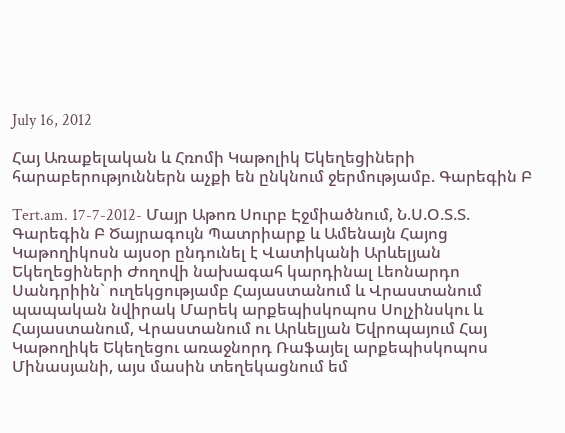July 16, 2012

Հայ Առաքելական և Հռոմի Կաթոլիկ Եկեղեցիների հարաբերություններն աչքի են ընկնում ջերմությամբ. Գարեգին Բ

Tert.am. 17-7-2012- Մայր Աթոռ Սուրբ Էջմիածնում, Ն.Ս.Օ.Տ.Տ. Գարեգին Բ Ծայրագույն Պատրիարք և Ամենայն Հայոց Կաթողիկոսն այսօր ընդունել է Վատիկանի Արևելյան Եկեղեցիների Ժողովի նախագահ կարդինալ Լեոնարդո Սանդրիին` ուղեկցությամբ Հայաստանում և Վրաստանում պապական նվիրակ Մարեկ արքեպիսկոպոս Սոլչինսկու և Հայաստանում, Վրաստանում ու Արևելյան Եվրոպայում Հայ Կաթողիկե Եկեղեցու առաջնորդ Ռաֆայել արքեպիսկոպոս Մինասյանի, այս մասին տեղեկացնում եմ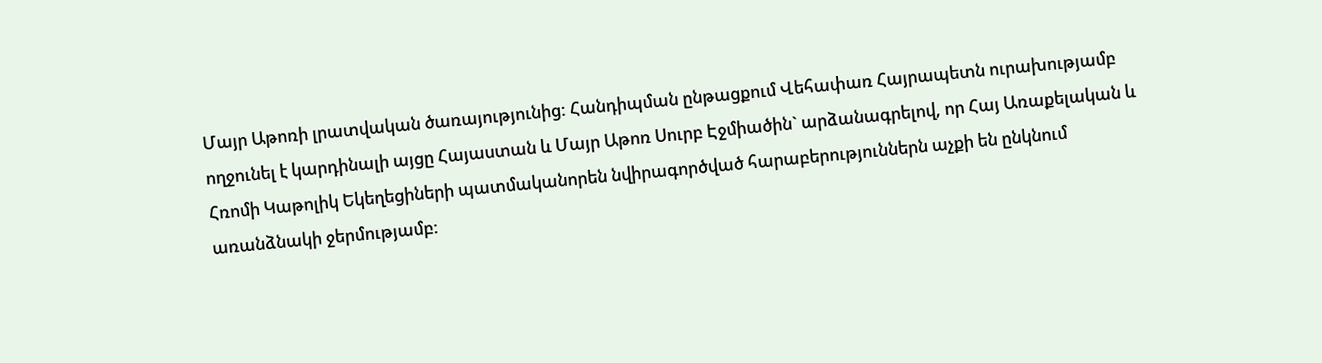Մայր Աթոռի լրատվական ծառայությունից: Հանդիպման ընթացքում Վեհափառ Հայրապետն ուրախությամբ ողջունել է կարդինալի այցը Հայաստան և Մայր Աթոռ Սուրբ Էջմիածին` արձանագրելով, որ Հայ Առաքելական և Հռոմի Կաթոլիկ Եկեղեցիների պատմականորեն նվիրագործված հարաբերություններն աչքի են ընկնում առանձնակի ջերմությամբ: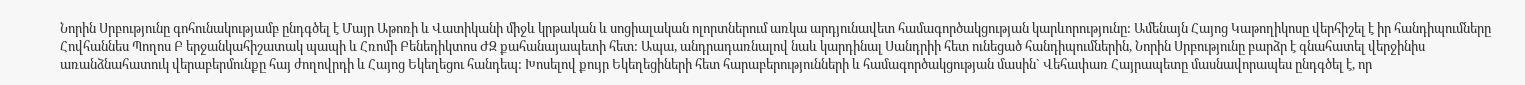Նորին Սրբությունը գոհունակությամբ ընդգծել է Մայր Աթոռի և Վատիկանի միջև կրթական և սոցիալական ոլորտներում առկա արդյունավետ համագործակցության կարևորությունը: Ամենայն Հայոց Կաթողիկոսը վերհիշել է իր հանդիպումները Հովհաննես Պողոս Բ երջանկահիշատակ պապի և Հռոմի Բենեդիկտոս ԺԶ քահանայապետի հետ: Ապա, անդրադառնալով նաև կարդինալ Սանդրիի հետ ունեցած հանդիպումներին, Նորին Սրբությունը բարձր է գնահատել վերջինիս առանձնահատուկ վերաբերմունքը հայ ժողովրդի և Հայոց Եկեղեցու հանդեպ: Խոսելով քույր Եկեղեցիների հետ հարաբերությունների և համագործակցության մասին` Վեհափառ Հայրապետը մասնավորապես ընդգծել է, որ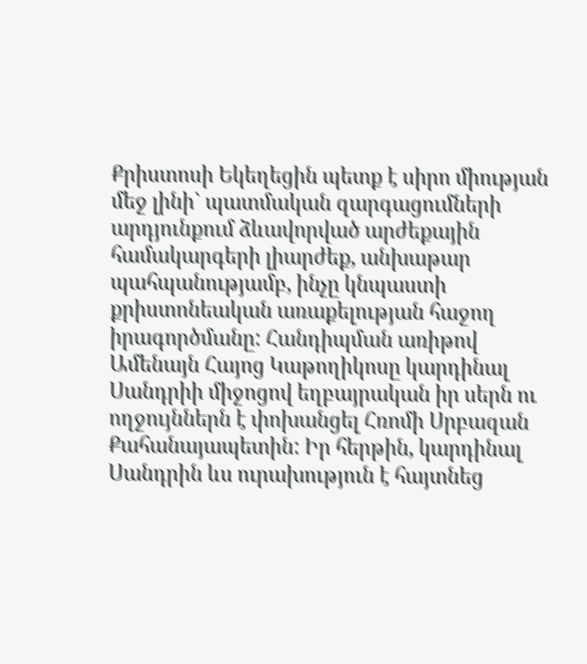Քրիստոսի Եկեղեցին պետք է սիրո միության մեջ լինի` պատմական զարգացումների արդյունքում ձևավորված արժեքային համակարգերի լիարժեք, անխաթար պահպանությամբ, ինչը կնպաստի քրիստոնեական առաքելության հաջող իրագործմանը: Հանդիպման առիթով Ամենայն Հայոց Կաթողիկոսը կարդինալ Սանդրիի միջոցով եղբայրական իր սերն ու ողջույններն է փոխանցել Հռոմի Սրբազան Քահանայապետին: Իր հերթին, կարդինալ Սանդրին ևս ուրախություն է հայտնեց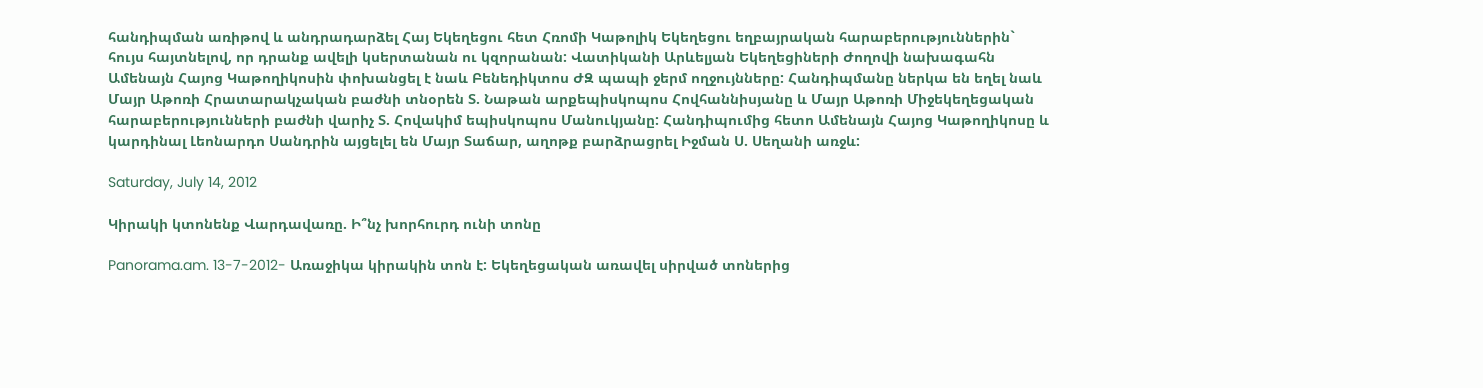հանդիպման առիթով և անդրադարձել Հայ Եկեղեցու հետ Հռոմի Կաթոլիկ Եկեղեցու եղբայրական հարաբերություններին` հույս հայտնելով, որ դրանք ավելի կսերտանան ու կզորանան: Վատիկանի Արևելյան Եկեղեցիների Ժողովի նախագահն Ամենայն Հայոց Կաթողիկոսին փոխանցել է նաև Բենեդիկտոս ԺԶ պապի ջերմ ողջույնները: Հանդիպմանը ներկա են եղել նաև Մայր Աթոռի Հրատարակչական բաժնի տնօրեն Տ. Նաթան արքեպիսկոպոս Հովհաննիսյանը և Մայր Աթոռի Միջեկեղեցական հարաբերությունների բաժնի վարիչ Տ. Հովակիմ եպիսկոպոս Մանուկյանը: Հանդիպումից հետո Ամենայն Հայոց Կաթողիկոսը և կարդինալ Լեոնարդո Սանդրին այցելել են Մայր Տաճար, աղոթք բարձրացրել Իջման Ս. Սեղանի առջև:

Saturday, July 14, 2012

Կիրակի կտոնենք Վարդավառը. Ի՞նչ խորհուրդ ունի տոնը

Panorama.am. 13-7-2012- Առաջիկա կիրակին տոն է: Եկեղեցական առավել սիրված տոներից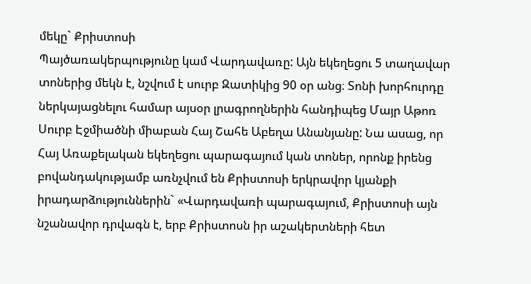մեկը` Քրիստոսի
Պայծառակերպությունը կամ Վարդավառը: Այն եկեղեցու 5 տաղավար տոներից մեկն է, նշվում է սուրբ Զատիկից 90 օր անց։ Տոնի խորհուրդը ներկայացնելու համար այսօր լրագրողներին հանդիպեց Մայր Աթոռ Սուրբ Էջմիածնի միաբան Հայ Շահե Աբեղա Անանյանը: Նա ասաց, որ Հայ Առաքելական եկեղեցու պարագայում կան տոներ, որոնք իրենց բովանդակությամբ առնչվում են Քրիստոսի երկրավոր կյանքի իրադարձություններին` «Վարդավառի պարագայում, Քրիստոսի այն նշանավոր դրվագն է, երբ Քրիստոսն իր աշակերտների հետ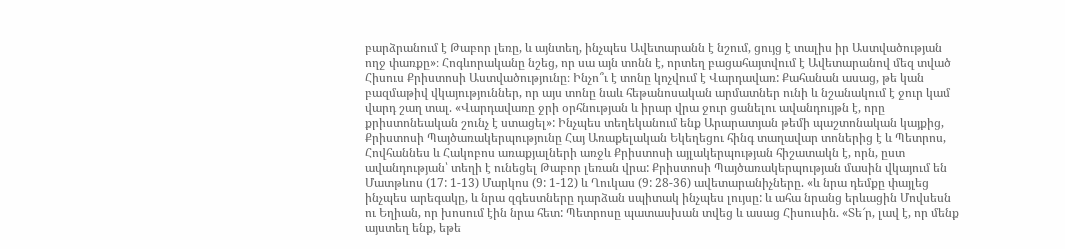բարձրանում է Թաբոր լեռը, և այնտեղ, ինչպես Ավետարանն է նշում, ցույց է տալիս իր Աստվածության ողջ փառքը»։ Հոգևորականը նշեց, որ սա այն տոնն է, որտեղ բացահայտվում է Ավետարանով մեզ տված Հիսուս Քրիստոսի Աստվածությունը։ Ինչո՞ւ է տոնը կոչվում է Վարդավառ: Քահանան ասաց, թե կան բազմաթիվ վկայություններ, որ այս տոնը նաև հեթանոսական արմատներ ունի և նշանակում է ջուր կամ վարդ շաղ տալ. «Վարդավառը ջրի օրհնության և իրար վրա ջուր ցանելու ավանդույթն է, որը քրիստոնեական շունչ է ստացել»: Ինչպես տեղեկանում ենք Արարատյան թեմի պաշտոնական կայքից, Քրիստոսի Պայծառակերպությունը Հայ Առաքելական Եկեղեցու հինգ տաղավար տոներից է և Պետրոս, Հովհաննես և Հակոբոս առաքյալների առջև Քրիստոսի այլակերպության հիշատակն է, որն, ըստ ավանդության՝ տեղի է ունեցել Թաբոր լեռան վրա: Քրիստոսի Պայծառակերպության մասին վկայում են Մատթևոս (17: 1-13) Մարկոս (9: 1-12) և Ղուկաս (9: 28-36) ավետարանիչները. «և նրա դեմքը փայլեց ինչպես արեգակը, և նրա զգեստները դարձան սպիտակ ինչպես լույսը: և ահա նրանց երևացին Մովսեսն ու Եղիան, որ խոսում էին նրա հետ: Պետրոսը պատասխան տվեց և ասաց Հիսուսին. «Տե՜ր, լավ է, որ մենք այստեղ ենք, եթե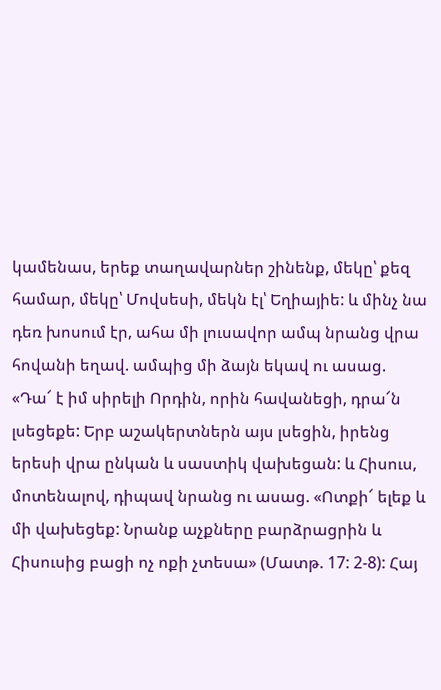կամենաս, երեք տաղավարներ շինենք, մեկը՝ քեզ համար, մեկը՝ Մովսեսի, մեկն էլ՝ Եղիայիե: և մինչ նա դեռ խոսում էր, ահա մի լուսավոր ամպ նրանց վրա հովանի եղավ. ամպից մի ձայն եկավ ու ասաց. «Դա՜ է իմ սիրելի Որդին, որին հավանեցի, դրա՜ն լսեցեքե: Երբ աշակերտներն այս լսեցին, իրենց երեսի վրա ընկան և սաստիկ վախեցան: և Հիսուս, մոտենալով, դիպավ նրանց ու ասաց. «Ոտքի՜ ելեք և մի վախեցեք: Նրանք աչքները բարձրացրին և Հիսուսից բացի ոչ ոքի չտեսա» (Մատթ. 17: 2-8): Հայ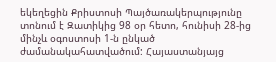եկեղեցին Քրիստոսի Պայծառակերպությունը տոնում է Զատիկից 98 օր հետո, հունիսի 28-ից մինչև օգոստոսի 1-ն ընկած ժամանակահատվածում: Հայաստանյայց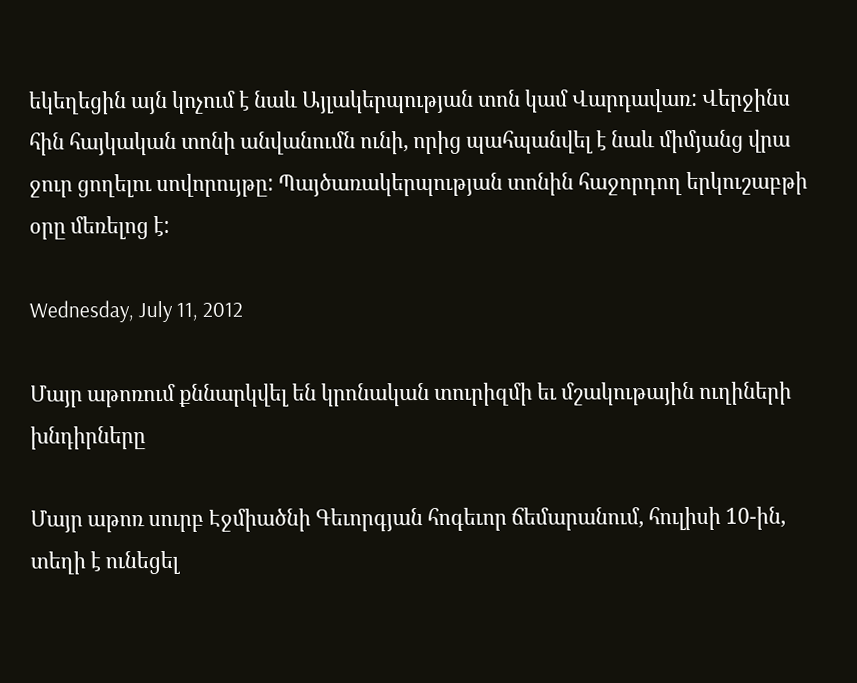եկեղեցին այն կոչում է նաև Այլակերպության տոն կամ Վարդավառ: Վերջինս հին հայկական տոնի անվանումն ունի, որից պահպանվել է նաև միմյանց վրա ջուր ցողելու սովորույթը: Պայծառակերպության տոնին հաջորդող երկուշաբթի օրը մեռելոց է:

Wednesday, July 11, 2012

Մայր աթոռում քննարկվել են կրոնական տուրիզմի եւ մշակութային ուղիների խնդիրները

Մայր աթոռ սուրբ Էջմիածնի Գեւորգյան հոգեւոր ճեմարանում, հուլիսի 10-ին, տեղի է ունեցել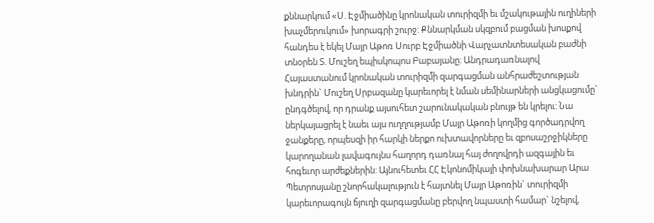քննարկում «Ս. Էջմիածինը կրոնական տուրիզմի եւ մշակութային ուղիների խաչմերուկում» խորագրի շուրջ: Քննարկման սկզբում բացման խոսքով հանդես է եկել Մայր Աթոռ Սուրբ Էջմիածնի Վարչատնտեսական բաժնի տնօրեն Տ. Մուշեղ եպիսկոպոս Բաբայանը: Անդրադառնալով Հայաստանում կրոնական տուրիզմի զարգացման անհրաժեշտության խնդրին` Մուշեղ Սրբազանը կարեւորել է նման սեմինարների անցկացումը` ընդգծելով, որ դրանք այսուհետ շարունակական բնույթ են կրելու: Նա ներկայացրել է նաեւ այս ուղղությամբ Մայր Աթոռի կողմից գործադրվող ջանքերը, որպեսզի իր հարկի ներքո ուխտավորները եւ զբոսաշրջիկները կարողանան լավագույնս հաղորդ դառնալ հայ ժողովրդի ազգային եւ հոգեւոր արժեքներին: Այնուհետեւ ՀՀ Էկոնոմիկայի փոխնախարար Արա Պետրոսյանը շնորհակալություն է հայտնել Մայր Աթոռին` տուրիզմի կարեւորագույն ճյուղի զարգացմանը բերվող նպաստի համար` նշելով,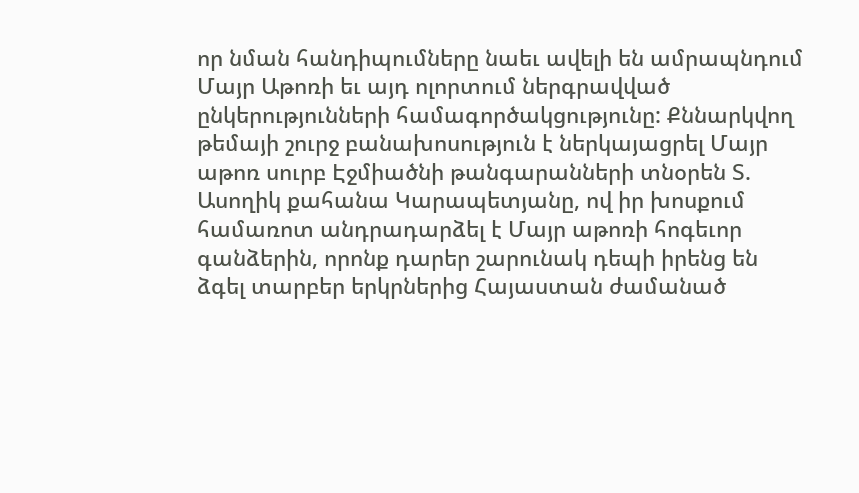որ նման հանդիպումները նաեւ ավելի են ամրապնդում Մայր Աթոռի եւ այդ ոլորտում ներգրավված ընկերությունների համագործակցությունը: Քննարկվող թեմայի շուրջ բանախոսություն է ներկայացրել Մայր աթոռ սուրբ Էջմիածնի թանգարանների տնօրեն Տ. Ասողիկ քահանա Կարապետյանը, ով իր խոսքում համառոտ անդրադարձել է Մայր աթոռի հոգեւոր գանձերին, որոնք դարեր շարունակ դեպի իրենց են ձգել տարբեր երկրներից Հայաստան ժամանած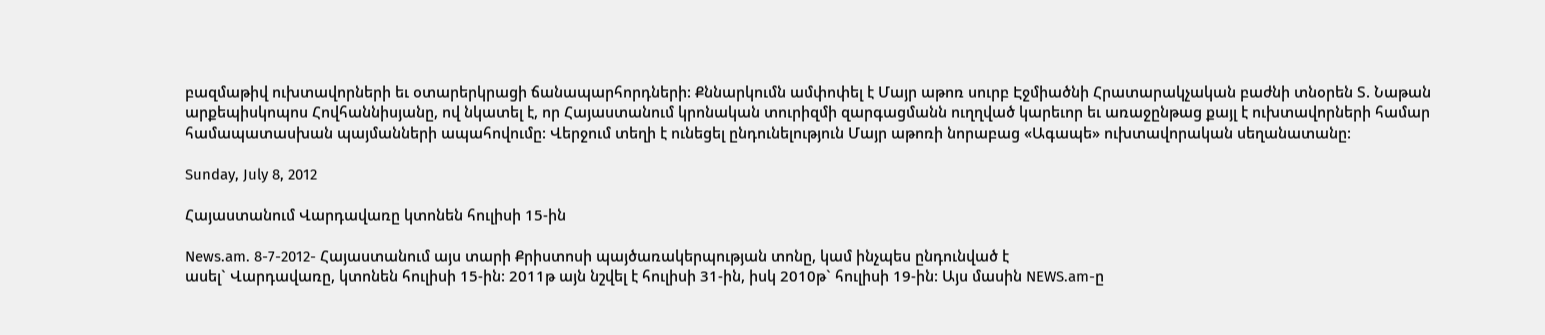բազմաթիվ ուխտավորների եւ օտարերկրացի ճանապարհորդների: Քննարկումն ամփոփել է Մայր աթոռ սուրբ Էջմիածնի Հրատարակչական բաժնի տնօրեն Տ. Նաթան արքեպիսկոպոս Հովհաննիսյանը, ով նկատել է, որ Հայաստանում կրոնական տուրիզմի զարգացմանն ուղղված կարեւոր եւ առաջընթաց քայլ է ուխտավորների համար համապատասխան պայմանների ապահովումը: Վերջում տեղի է ունեցել ընդունելություն Մայր աթոռի նորաբաց «Ագապե» ուխտավորական սեղանատանը:

Sunday, July 8, 2012

Հայաստանում Վարդավառը կտոնեն հուլիսի 15-ին

News.am. 8-7-2012- Հայաստանում այս տարի Քրիստոսի պայծառակերպության տոնը, կամ ինչպես ընդունված է
ասել` Վարդավառը, կտոնեն հուլիսի 15-ին: 2011թ այն նշվել է հուլիսի 31-ին, իսկ 2010թ` հուլիսի 19-ին: Այս մասին NEWS.am-ը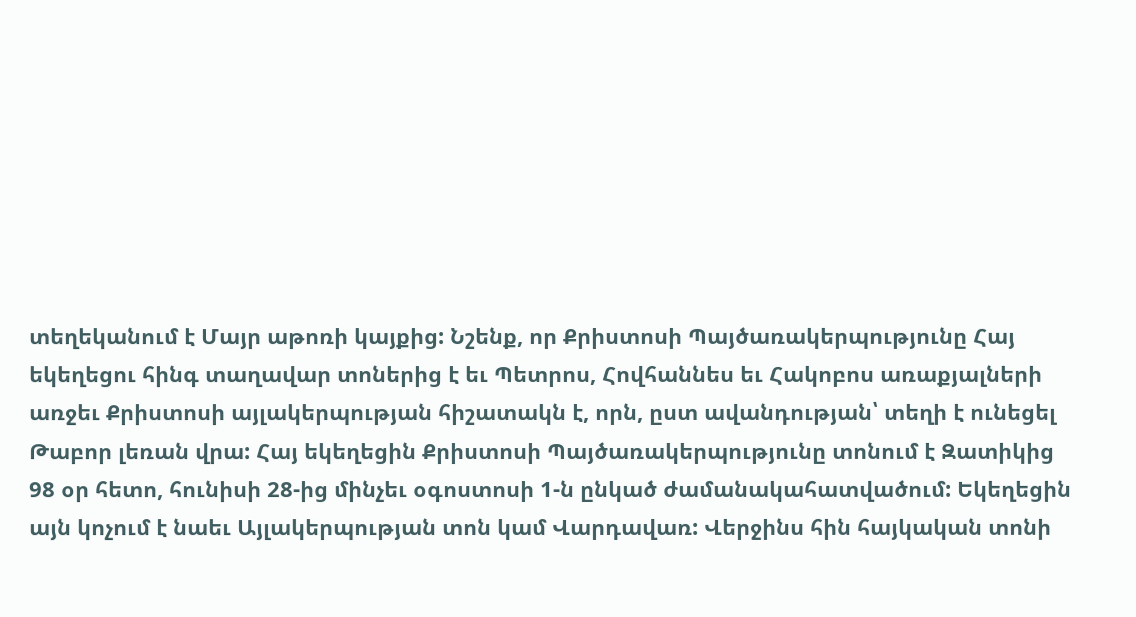տեղեկանում է Մայր աթոռի կայքից: Նշենք, որ Քրիստոսի Պայծառակերպությունը Հայ եկեղեցու հինգ տաղավար տոներից է եւ Պետրոս, Հովհաննես եւ Հակոբոս առաքյալների առջեւ Քրիստոսի այլակերպության հիշատակն է, որն, ըստ ավանդության՝ տեղի է ունեցել Թաբոր լեռան վրա: Հայ եկեղեցին Քրիստոսի Պայծառակերպությունը տոնում է Զատիկից 98 օր հետո, հունիսի 28-ից մինչեւ օգոստոսի 1-ն ընկած ժամանակահատվածում: Եկեղեցին այն կոչում է նաեւ Այլակերպության տոն կամ Վարդավառ: Վերջինս հին հայկական տոնի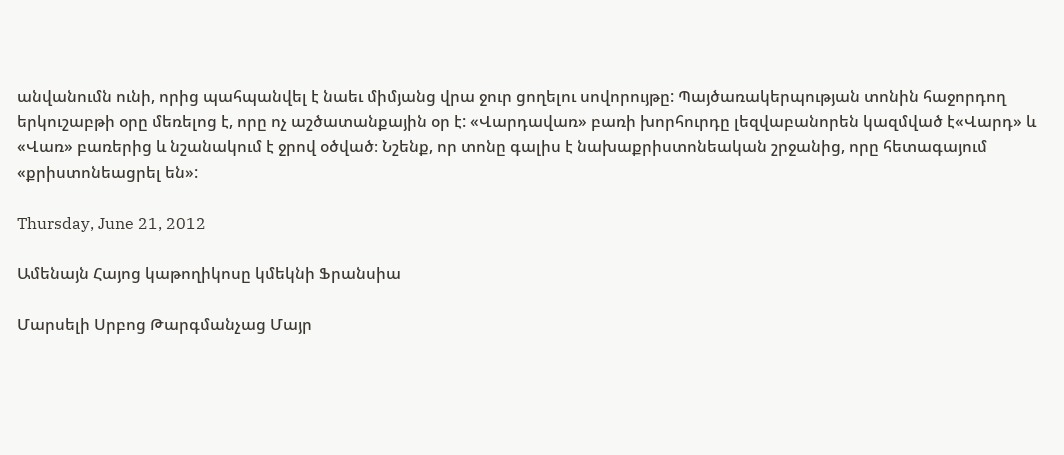անվանումն ունի, որից պահպանվել է նաեւ միմյանց վրա ջուր ցողելու սովորույթը: Պայծառակերպության տոնին հաջորդող երկուշաբթի օրը մեռելոց է, որը ոչ աշծատանքային օր է: «Վարդավառ» բառի խորհուրդը լեզվաբանորեն կազմված է«Վարդ» և «Վառ» բառերից և նշանակում է ջրով օծված։ Նշենք, որ տոնը գալիս է նախաքրիստոնեական շրջանից, որը հետագայում «քրիստոնեացրել են»:

Thursday, June 21, 2012

Ամենայն Հայոց կաթողիկոսը կմեկնի Ֆրանսիա

Մարսելի Սրբոց Թարգմանչաց Մայր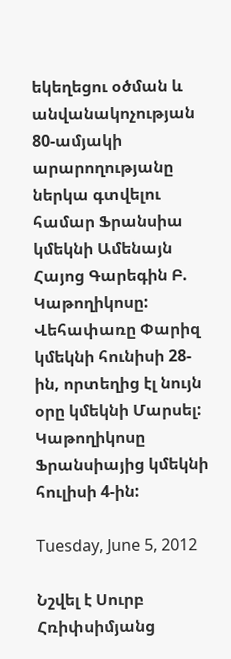եկեղեցու օծման և անվանակոչության 80-ամյակի արարողությանը ներկա գտվելու համար Ֆրանսիա կմեկնի Ամենայն Հայոց Գարեգին Բ. Կաթողիկոսը: Վեհափառը Փարիզ կմեկնի հունիսի 28-ին, որտեղից էլ նույն օրը կմեկնի Մարսել: Կաթողիկոսը Ֆրանսիայից կմեկնի հուլիսի 4-ին:

Tuesday, June 5, 2012

Նշվել է Սուրբ Հռիփսիմյանց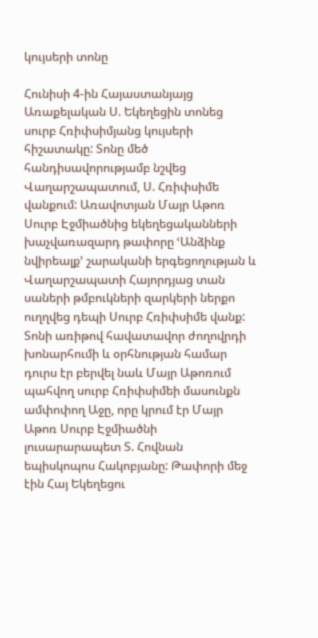կույսերի տոնը

Հունիսի 4-ին Հայաստանյայց Առաքելական Ս. Եկեղեցին տոնեց սուրբ Հռիփսիմյանց կույսերի հիշատակը: Տոնը մեծ հանդիսավորությամբ նշվեց Վաղարշապատում, Ս. Հռիփսիմե վանքում: Առավոտյան Մայր Աթոռ Սուրբ Էջմիածնից եկեղեցականների խաչվառազարդ թափորը ՙԱնձինք նվիրեալք՚ շարականի երգեցողության և Վաղարշապատի Հայորդյաց տան սաների թմբուկների զարկերի ներքո ուղղվեց դեպի Սուրբ Հռիփսիմե վանք: Տոնի առիթով հավատավոր ժողովրդի խոնարհումի և օրհնության համար դուրս էր բերվել նաև Մայր Աթոռում պահվող սուրբ Հռիփսիմեի մասունքն ամփոփող Աջը, որը կրում էր Մայր Աթոռ Սուրբ Էջմիածնի լուսարարապետ Տ. Հովնան եպիսկոպոս Հակոբյանը: Թափորի մեջ էին Հայ Եկեղեցու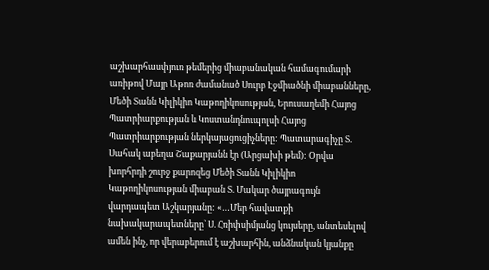աշխարհասփյուռ թեմերից միաբանական համագումարի առիթով Մայր Աթոռ ժամանած Սուրբ Էջմիածնի միաբանները, Մեծի Տանն Կիլիկիո Կաթողիկոսության, Երուսաղեմի Հայոց Պատրիարքության և Կոստանդնուպոլսի Հայոց Պատրիարքության ներկայացուցիչները: Պատարագիչը Տ. Սահակ աբեղա Շաքարյանն էր (Արցախի թեմ): Օրվա խորհրդի շուրջ քարոզեց Մեծի Տանն Կիլիկիո Կաթողիկոսության միաբան Տ. Մակար ծայրագույն վարդապետ Աշկարյանը: «…Մեր հավատքի նախակարապետները` Ս. Հռիփսիմյանց կույսերը, անտեսելով ամեն ինչ, որ վերաբերում է աշխարհին, անձնական կյանքը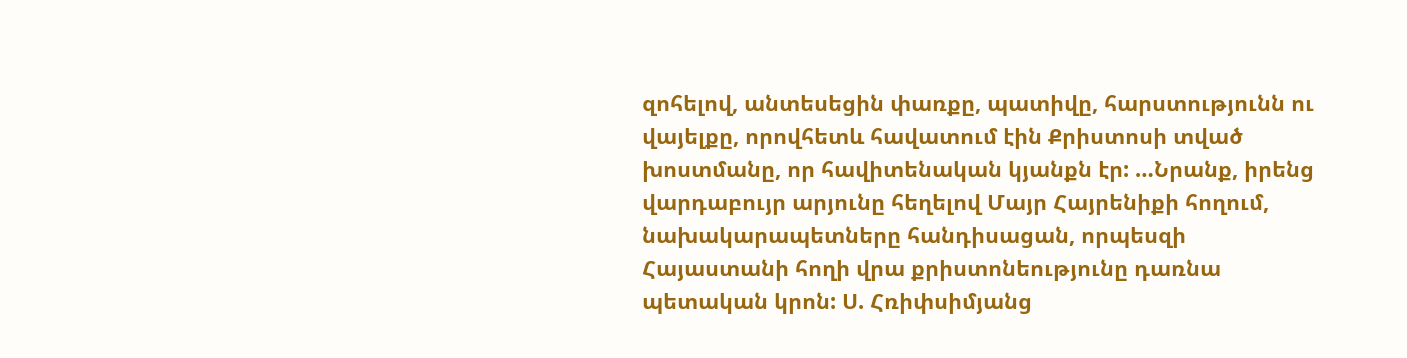զոհելով, անտեսեցին փառքը, պատիվը, հարստությունն ու վայելքը, որովհետև հավատում էին Քրիստոսի տված խոստմանը, որ հավիտենական կյանքն էր: …Նրանք, իրենց վարդաբույր արյունը հեղելով Մայր Հայրենիքի հողում, նախակարապետները հանդիսացան, որպեսզի Հայաստանի հողի վրա քրիստոնեությունը դառնա պետական կրոն: Ս. Հռիփսիմյանց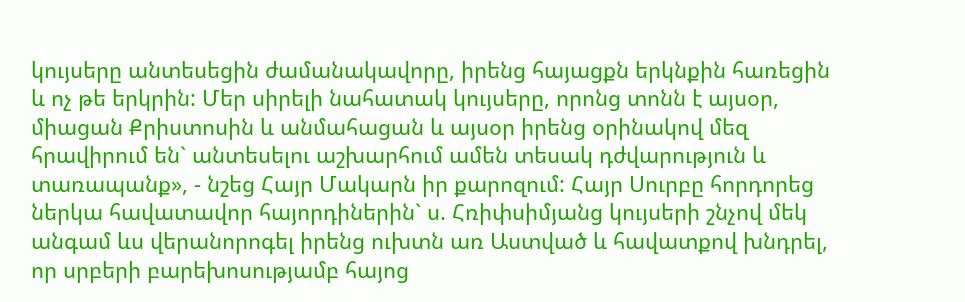կույսերը անտեսեցին ժամանակավորը, իրենց հայացքն երկնքին հառեցին և ոչ թե երկրին: Մեր սիրելի նահատակ կույսերը, որոնց տոնն է այսօր, միացան Քրիստոսին և անմահացան և այսօր իրենց օրինակով մեզ հրավիրում են` անտեսելու աշխարհում ամեն տեսակ դժվարություն և տառապանք», - նշեց Հայր Մակարն իր քարոզում: Հայր Սուրբը հորդորեց ներկա հավատավոր հայորդիներին` ս. Հռիփսիմյանց կույսերի շնչով մեկ անգամ ևս վերանորոգել իրենց ուխտն առ Աստված և հավատքով խնդրել, որ սրբերի բարեխոսությամբ հայոց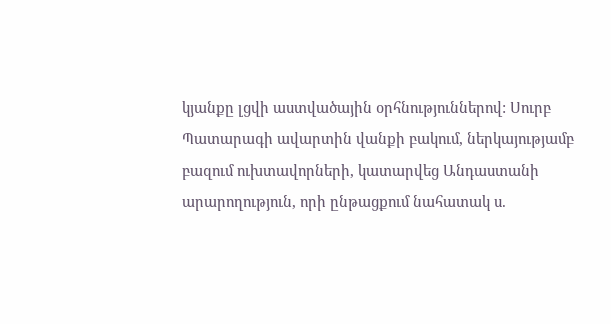կյանքը լցվի աստվածային օրհնություններով: Սուրբ Պատարագի ավարտին վանքի բակում, ներկայությամբ բազում ուխտավորների, կատարվեց Անդաստանի արարողություն, որի ընթացքում նահատակ ս.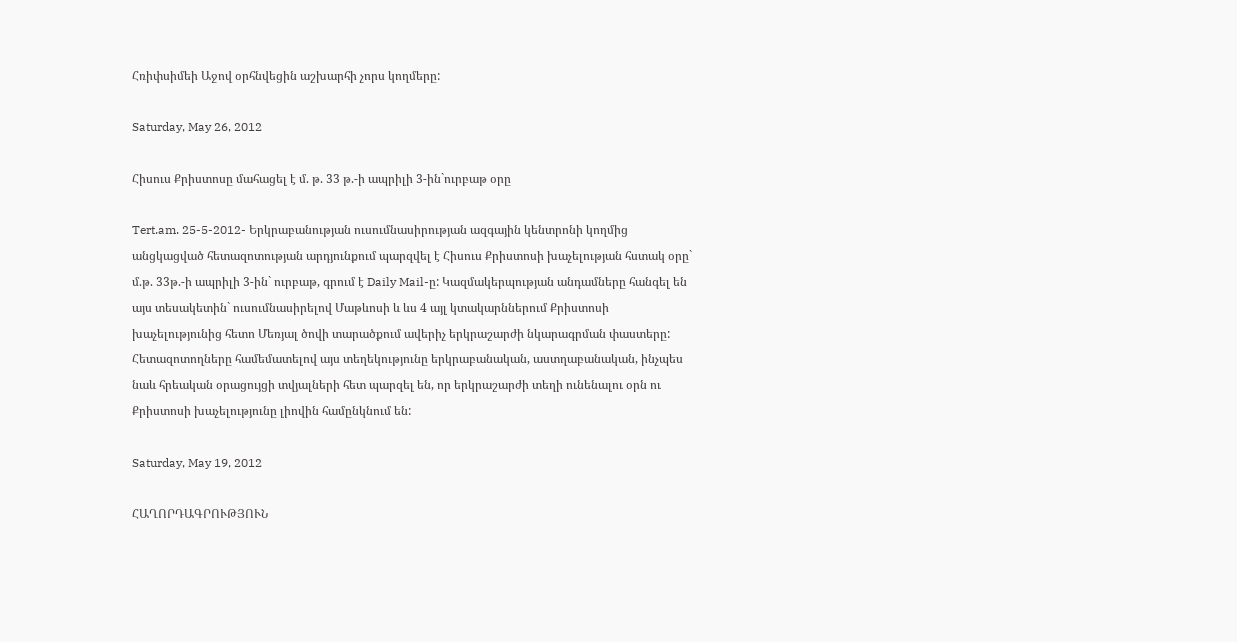Հռիփսիմեի Աջով օրհնվեցին աշխարհի չորս կողմերը:

Saturday, May 26, 2012

Հիսուս Քրիստոսը մահացել է մ. թ. 33 թ.-ի ապրիլի 3-ին`ուրբաթ օրը

Tert.am. 25-5-2012- Երկրաբանության ուսումնասիրության ազգային կենտրոնի կողմից անցկացված հետազոտության արդյունքում պարզվել է Հիսուս Քրիստոսի խաչելության հստակ օրը` մ.թ. 33թ.-ի ապրիլի 3-ին` ուրբաթ, գրում է Daily Mail-ը: Կազմակերպության անդամները հանգել են այս տեսակետին` ուսումնասիրելով Մաթևոսի և ևս 4 այլ կտակարններում Քրիստոսի խաչելությունից հետո Մեռյալ ծովի տարածքում ավերիչ երկրաշարժի նկարագրման փաստերը: Հետազոտողները համեմատելով այս տեղեկությունը երկրաբանական, աստղաբանական, ինչպես նաև հրեական օրացույցի տվյալների հետ պարզել են, որ երկրաշարժի տեղի ունենալու օրն ու Քրիստոսի խաչելությունը լիովին համընկնում են:

Saturday, May 19, 2012

ՀԱՂՈՐԴԱԳՐՈՒԹՅՈՒՆ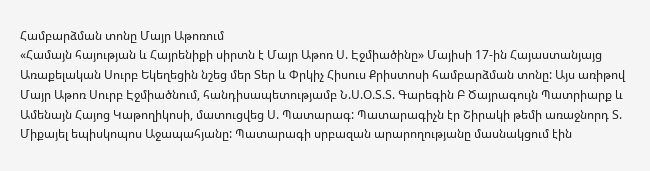Համբարձման տոնը Մայր Աթոռում
«Համայն հայության և Հայրենիքի սիրտն է Մայր Աթոռ Ս. Էջմիածինը» Մայիսի 17-ին Հայաստանյայց Առաքելական Սուրբ Եկեղեցին նշեց մեր Տեր և Փրկիչ Հիսուս Քրիստոսի համբարձման տոնը: Այս առիթով Մայր Աթոռ Սուրբ Էջմիածնում, հանդիսապետությամբ Ն.Ս.Օ.Տ.Տ. Գարեգին Բ Ծայրագույն Պատրիարք և Ամենայն Հայոց Կաթողիկոսի, մատուցվեց Ս. Պատարագ: Պատարագիչն էր Շիրակի թեմի առաջնորդ Տ. Միքայել եպիսկոպոս Աջապահյանը: Պատարագի սրբազան արարողությանը մասնակցում էին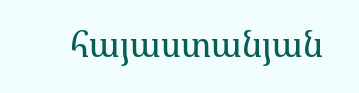հայաստանյան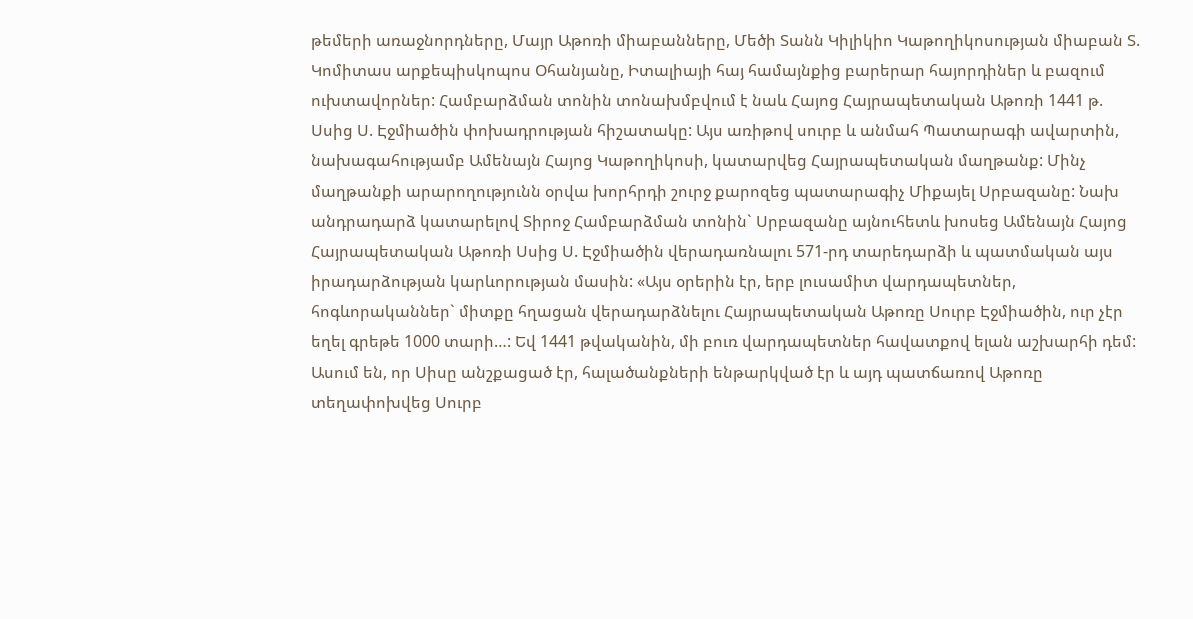թեմերի առաջնորդները, Մայր Աթոռի միաբանները, Մեծի Տանն Կիլիկիո Կաթողիկոսության միաբան Տ. Կոմիտաս արքեպիսկոպոս Օհանյանը, Իտալիայի հայ համայնքից բարերար հայորդիներ և բազում ուխտավորներ: Համբարձման տոնին տոնախմբվում է նաև Հայոց Հայրապետական Աթոռի 1441 թ. Սսից Ս. Էջմիածին փոխադրության հիշատակը: Այս առիթով սուրբ և անմահ Պատարագի ավարտին, նախագահությամբ Ամենայն Հայոց Կաթողիկոսի, կատարվեց Հայրապետական մաղթանք: Մինչ մաղթանքի արարողությունն օրվա խորհրդի շուրջ քարոզեց պատարագիչ Միքայել Սրբազանը: Նախ անդրադարձ կատարելով Տիրոջ Համբարձման տոնին` Սրբազանը այնուհետև խոսեց Ամենայն Հայոց Հայրապետական Աթոռի Սսից Ս. Էջմիածին վերադառնալու 571-րդ տարեդարձի և պատմական այս իրադարձության կարևորության մասին: «Այս օրերին էր, երբ լուսամիտ վարդապետներ, հոգևորականներ` միտքը հղացան վերադարձնելու Հայրապետական Աթոռը Սուրբ Էջմիածին, ուր չէր եղել գրեթե 1000 տարի…: Եվ 1441 թվականին, մի բուռ վարդապետներ հավատքով ելան աշխարհի դեմ: Ասում են, որ Սիսը անշքացած էր, հալածանքների ենթարկված էր և այդ պատճառով Աթոռը տեղափոխվեց Սուրբ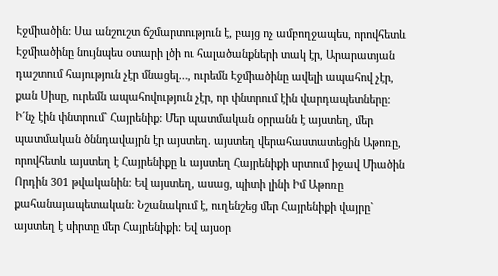Էջմիածին: Սա անշուշտ ճշմարտություն է, բայց ոչ ամբողջապես, որովհետև Էջմիածինը նույնպես օտարի լծի ու հալածանքների տակ էր, Արարատյան դաշտում հայություն չէր մնացել…, ուրեմն Էջմիածինը ավելի ապահով չէր, քան Սիսը, ուրեմն ապահովություն չէր, որ փնտրում էին վարդապետները: Ի´նչ էին փնտրում` Հայրենիք: Մեր պատմական օրրանն է այստեղ, մեր պատմական ծննդավայրն էր այստեղ. այստեղ վերահաստատեցին Աթոռը, որովհետև այստեղ է Հայրենիքը և այստեղ Հայրենիքի սրտում իջավ Միածին Որդին 301 թվականին: Եվ այստեղ, ասաց, պիտի լինի Իմ Աթոռը քահանայապետական: Նշանակում է, ուղենշեց մեր Հայրենիքի վայրը` այստեղ է սիրտը մեր Հայրենիքի: Եվ այսօր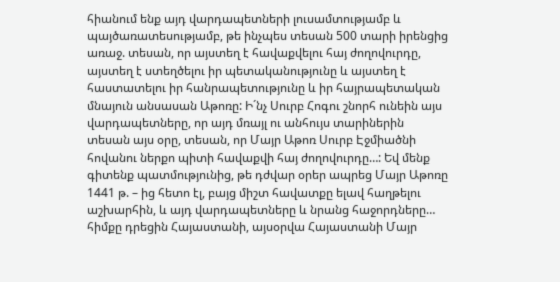հիանում ենք այդ վարդապետների լուսամտությամբ և պայծառատեսությամբ, թե ինչպես տեսան 500 տարի իրենցից առաջ. տեսան, որ այստեղ է հավաքվելու հայ ժողովուրդը, այստեղ է ստեղծելու իր պետականությունը և այստեղ է հաստատելու իր հանրապետությունը և իր հայրապետական մնայուն անսասան Աթոռը: Ի´նչ Սուրբ Հոգու շնորհ ունեին այս վարդապետները, որ այդ մռայլ ու անհույս տարիներին տեսան այս օրը, տեսան, որ Մայր Աթոռ Սուրբ Էջմիածնի հովանու ներքո պիտի հավաքվի հայ ժողովուրդը…: Եվ մենք գիտենք պատմությունից, թե դժվար օրեր ապրեց Մայր Աթոռը 1441 թ. – ից հետո էլ, բայց միշտ հավատքը ելավ հաղթելու աշխարհին, և այդ վարդապետները և նրանց հաջորդները… հիմքը դրեցին Հայաստանի, այսօրվա Հայաստանի Մայր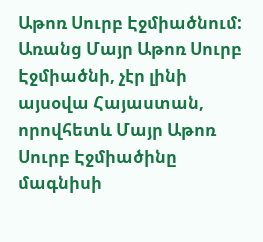Աթոռ Սուրբ Էջմիածնում: Առանց Մայր Աթոռ Սուրբ Էջմիածնի, չէր լինի այսօվա Հայաստան, որովհետև Մայր Աթոռ Սուրբ Էջմիածինը մագնիսի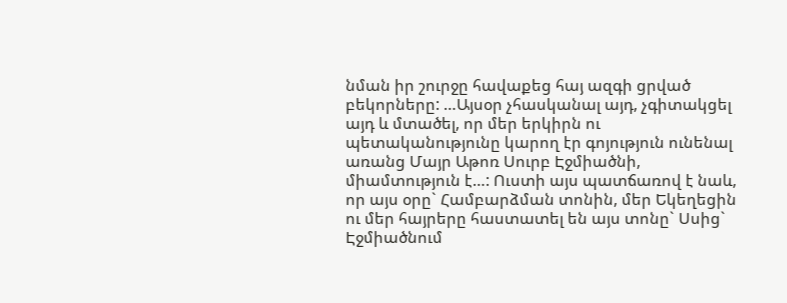նման իր շուրջը հավաքեց հայ ազգի ցրված բեկորները: …Այսօր չհասկանալ այդ, չգիտակցել այդ և մտածել, որ մեր երկիրն ու պետականությունը կարող էր գոյություն ունենալ առանց Մայր Աթոռ Սուրբ Էջմիածնի, միամտություն է…: Ուստի այս պատճառով է նաև, որ այս օրը` Համբարձման տոնին, մեր Եկեղեցին ու մեր հայրերը հաստատել են այս տոնը` Սսից` Էջմիածնում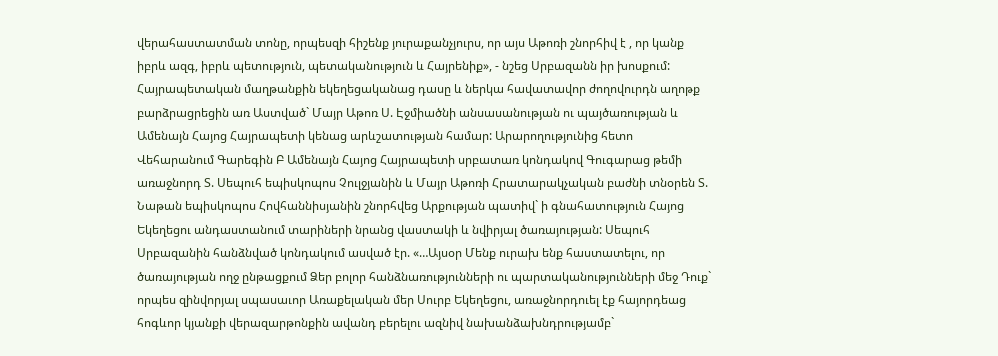վերահաստատման տոնը, որպեսզի հիշենք յուրաքանչյուրս, որ այս Աթոռի շնորհիվ է , որ կանք իբրև ազգ, իբրև պետություն, պետականություն և Հայրենիք», - նշեց Սրբազանն իր խոսքում: Հայրապետական մաղթանքին եկեղեցականաց դասը և ներկա հավատավոր ժողովուրդն աղոթք բարձրացրեցին առ Աստված` Մայր Աթոռ Ս. Էջմիածնի անսասանության ու պայծառության և Ամենայն Հայոց Հայրապետի կենաց արևշատության համար: Արարողությունից հետո Վեհարանում Գարեգին Բ Ամենայն Հայոց Հայրապետի սրբատառ կոնդակով Գուգարաց թեմի առաջնորդ Տ. Սեպուհ եպիսկոպոս Չուլջյանին և Մայր Աթոռի Հրատարակչական բաժնի տնօրեն Տ. Նաթան եպիսկոպոս Հովհաննիսյանին շնորհվեց Արքության պատիվ` ի գնահատություն Հայոց Եկեղեցու անդաստանում տարիների նրանց վաստակի և նվիրյալ ծառայության: Սեպուհ Սրբազանին հանձնված կոնդակում ասված էր. «…Այսօր Մենք ուրախ ենք հաստատելու, որ ծառայության ողջ ընթացքում Ձեր բոլոր հանձնառությունների ու պարտականությունների մեջ Դուք` որպես զինվորյալ սպասաւոր Առաքելական մեր Սուրբ Եկեղեցու, առաջնորդուել էք հայորդեաց հոգևոր կյանքի վերազարթոնքին ավանդ բերելու ազնիվ նախանձախնդրությամբ`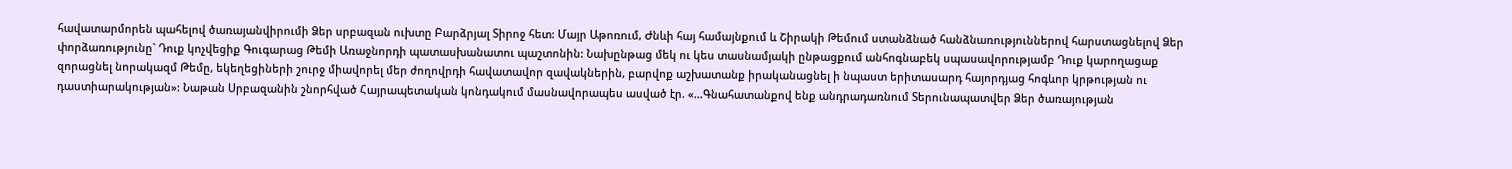հավատարմորեն պահելով ծառայանվիրումի Ձեր սրբազան ուխտը Բարձրյալ Տիրոջ հետ: Մայր Աթոռում, Ժնևի հայ համայնքում և Շիրակի Թեմում ստանձնած հանձնառություններով հարստացնելով Ձեր փորձառությունը` Դուք կոչվեցիք Գուգարաց Թեմի Առաջնորդի պատասխանատու պաշտոնին: Նախընթաց մեկ ու կես տասնամյակի ընթացքում անհոգնաբեկ սպասավորությամբ Դուք կարողացաք զորացնել նորակազմ Թեմը, եկեղեցիների շուրջ միավորել մեր ժողովրդի հավատավոր զավակներին, բարվոք աշխատանք իրականացնել ի նպաստ երիտասարդ հայորդյաց հոգևոր կրթության ու դաստիարակության»: Նաթան Սրբազանին շնորհված Հայրապետական կոնդակում մասնավորապես ասված էր. «…Գնահատանքով ենք անդրադառնում Տերունապատվեր Ձեր ծառայության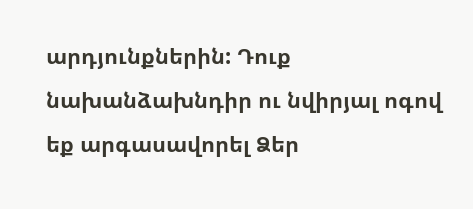արդյունքներին: Դուք նախանձախնդիր ու նվիրյալ ոգով եք արգասավորել Ձեր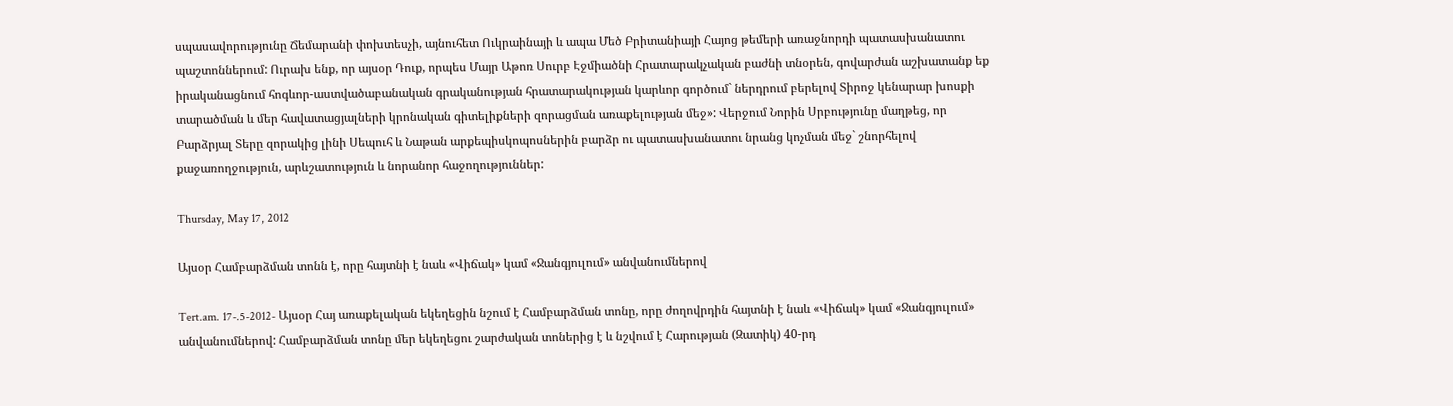սպասավորությունը Ճեմարանի փոխտեսչի, այնուհետ Ուկրաինայի և ապա Մեծ Բրիտանիայի Հայոց թեմերի առաջնորդի պատասխանատու պաշտոններում: Ուրախ ենք, որ այսօր Դուք, որպես Մայր Աթոռ Սուրբ Էջմիածնի Հրատարակչական բաժնի տնօրեն, գովարժան աշխատանք եք իրականացնում հոգևոր-աստվածաբանական գրականության հրատարակության կարևոր գործում` ներդրում բերելով Տիրոջ կենարար խոսքի տարածման և մեր հավատացյալների կրոնական գիտելիքների զորացման առաքելության մեջ»: Վերջում Նորին Սրբությունը մաղթեց, որ Բարձրյալ Տերը զորակից լինի Սեպուհ և Նաթան արքեպիսկոպոսներին բարձր ու պատասխանատու նրանց կոչման մեջ` շնորհելով քաջառողջություն, արևշատություն և նորանոր հաջողություններ:

Thursday, May 17, 2012

Այսօր Համբարձման տոնն է, որը հայտնի է նաև «Վիճակ» կամ «Ջանգյուլում» անվանումներով

Tert.am. 17-.5-2012- Այսօր Հայ առաքելական եկեղեցին նշում է Համբարձման տոնը, որը ժողովրդին հայտնի է նաև «Վիճակ» կամ «Ջանգյուլում» անվանումներով: Համբարձման տոնը մեր եկեղեցու շարժական տոներից է և նշվում է Հարության (Զատիկ) 40-րդ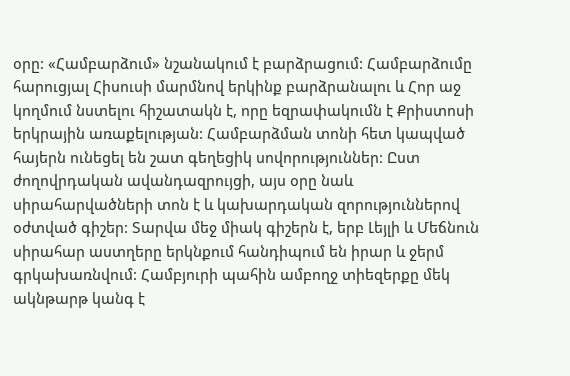օրը: «Համբարձում» նշանակում է բարձրացում: Համբարձումը հարուցյալ Հիսուսի մարմնով երկինք բարձրանալու և Հոր աջ կողմում նստելու հիշատակն է, որը եզրափակումն է Քրիստոսի երկրային առաքելության: Համբարձման տոնի հետ կապված հայերն ունեցել են շատ գեղեցիկ սովորություններ: Ըստ ժողովրդական ավանդազրույցի, այս օրը նաև սիրահարվածների տոն է և կախարդական զորություններով օժտված գիշեր: Տարվա մեջ միակ գիշերն է, երբ Լեյլի և Մեճնուն սիրահար աստղերը երկնքում հանդիպում են իրար և ջերմ գրկախառնվում: Համբյուրի պահին ամբողջ տիեզերքը մեկ ակնթարթ կանգ է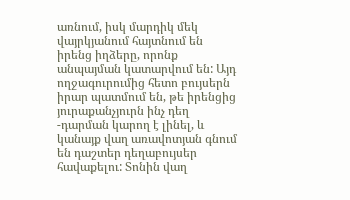առնում, իսկ մարդիկ մեկ վայրկյանում հայտնում են իրենց իղձերը, որոնք անպայման կատարվում են: Այդ ողջագուրումից հետո բույսերն իրար պատմում են, թե իրենցից յուրաքանչյուրն ինչ դեղ -դարման կարող է լինել, և կանայք վաղ առավոտյան գնում են դաշտեր դեղաբույսեր հավաքելու: Տոնին վաղ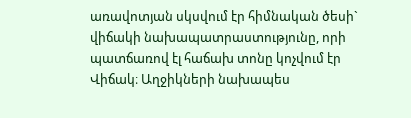առավոտյան սկսվում էր հիմնական ծեսի` վիճակի նախապատրաստությունը, որի պատճառով էլ հաճախ տոնը կոչվում էր Վիճակ։ Աղջիկների նախապես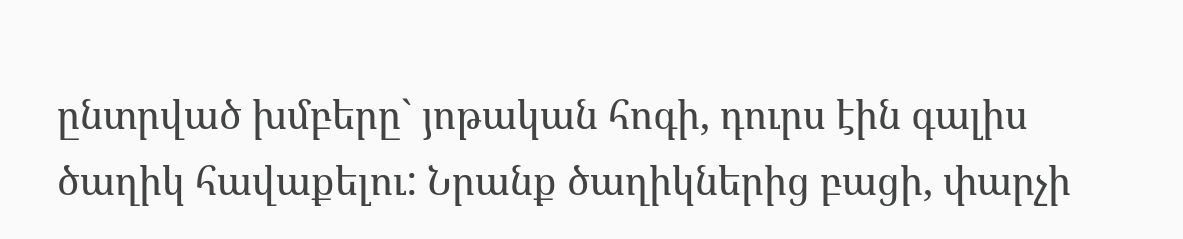ընտրված խմբերը` յոթական հոգի, դուրս էին գալիս ծաղիկ հավաքելու: Նրանք ծաղիկներից բացի, փարչի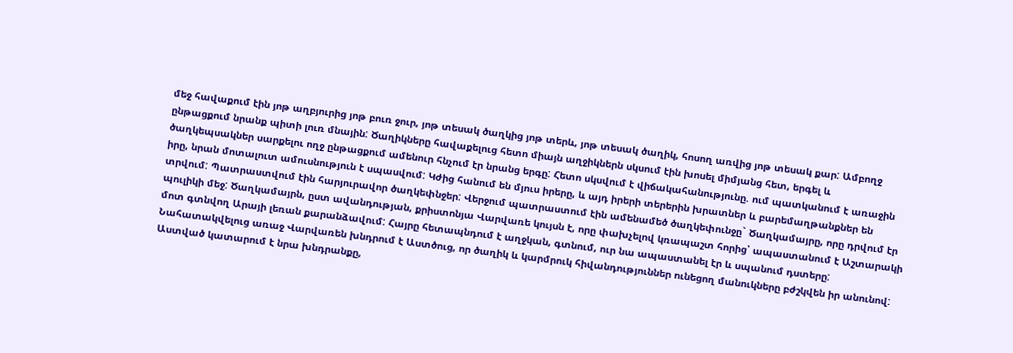մեջ հավաքում էին յոթ աղբյուրից յոթ բուռ ջուր, յոթ տեսակ ծաղկից յոթ տերև, յոթ տեսակ ծաղիկ, հոսող առվից յոթ տեսակ քար: Ամբողջ ընթացքում նրանք պիտի լուռ մնային: Ծաղիկները հավաքելուց հետո միայն աղջիկներն սկսում էին խոսել միմյանց հետ, երգել և ծաղկեպսակներ սարքելու ողջ ընթացքում ամենուր հնչում էր նրանց երգը: Հետո սկսվում է վիճակահանությունը. ում պատկանում է առաջին իրը, նրան մոտալուտ ամուսնություն է սպասվում: Կժից հանում են մյուս իրերը, և այդ իրերի տերերին խրատներ և բարեմաղթանքներ են տրվում: Պատրաստվում էին հարյուրավոր ծաղկեփնջեր: Վերջում պատրաստում էին ամենամեծ ծաղկեփունջը` Ծաղկամայրը, որը դրվում էր պուլիկի մեջ: Ծաղկամայրն, ըստ ավանդության, քրիստոնյա Վարվառե կույսն է, որը փախչելով կռապաշտ հորից՝ ապաստանում է Աշտարակի մոտ գտնվող Արայի լեռան քարանձավում: Հայրը հետապնդում է աղջկան, գտնում, ուր նա ապաստանել էր և սպանում դստերը: Նահատակվելուց առաջ Վարվառեն խնդրում է Աստծուց, որ ծաղիկ և կարմրուկ հիվանդություններ ունեցող մանուկները բժշկվեն իր անունով: Աստված կատարում է նրա խնդրանքը,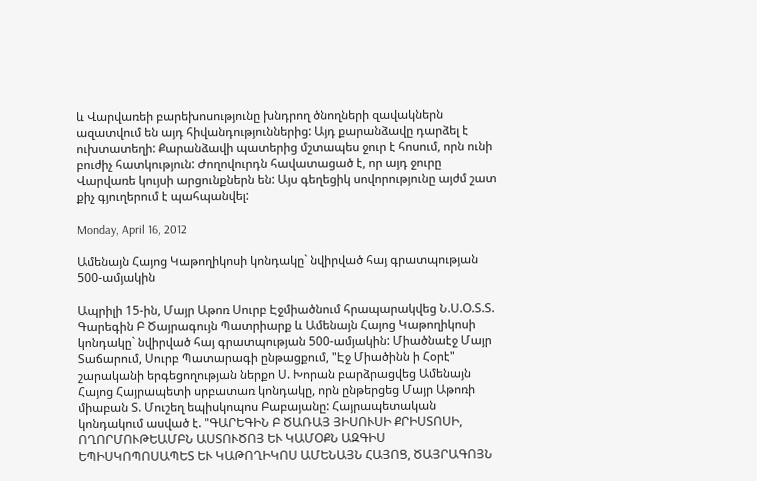և Վարվառեի բարեխոսությունը խնդրող ծնողների զավակներն ազատվում են այդ հիվանդություններից: Այդ քարանձավը դարձել է ուխտատեղի: Քարանձավի պատերից մշտապես ջուր է հոսում, որն ունի բուժիչ հատկություն: Ժողովուրդն հավատացած է, որ այդ ջուրը Վարվառե կույսի արցունքներն են: Այս գեղեցիկ սովորությունը այժմ շատ քիչ գյուղերում է պահպանվել:

Monday, April 16, 2012

Ամենայն Հայոց Կաթողիկոսի կոնդակը` նվիրված հայ գրատպության 500-ամյակին

Ապրիլի 15-ին, Մայր Աթոռ Սուրբ Էջմիածնում հրապարակվեց Ն.Ս.Օ.Տ.Տ. Գարեգին Բ Ծայրագույն Պատրիարք և Ամենայն Հայոց Կաթողիկոսի կոնդակը` նվիրված հայ գրատպության 500-ամյակին: Միածնաէջ Մայր Տաճարում, Սուրբ Պատարագի ընթացքում, "Էջ Միածինն ի Հօրէ" շարականի երգեցողության ներքո Ս. Խորան բարձրացվեց Ամենայն Հայոց Հայրապետի սրբատառ կոնդակը, որն ընթերցեց Մայր Աթոռի միաբան Տ. Մուշեղ եպիսկոպոս Բաբայանը: Հայրապետական կոնդակում ասված է. "ԳԱՐԵԳԻՆ Բ ԾԱՌԱՅ ՅԻՍՈՒՍԻ ՔՐԻՍՏՈՍԻ, ՈՂՈՐՄՈՒԹԵԱՄԲՆ ԱՍՏՈՒԾՈՅ ԵՒ ԿԱՄՕՔՆ ԱԶԳԻՍ ԵՊԻՍԿՈՊՈՍԱՊԵՏ ԵՒ ԿԱԹՈՂԻԿՈՍ ԱՄԵՆԱՅՆ ՀԱՅՈՑ, ԾԱՅՐԱԳՈՅՆ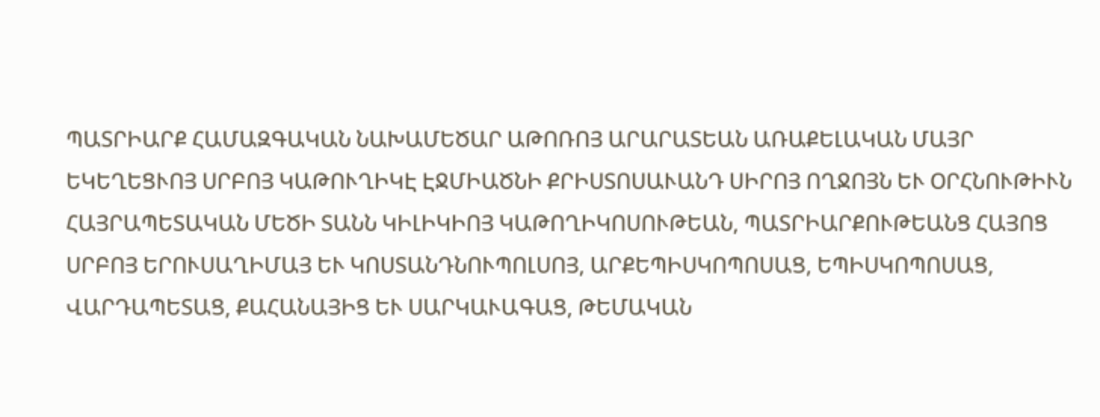ՊԱՏՐԻԱՐՔ ՀԱՄԱԶԳԱԿԱՆ ՆԱԽԱՄԵԾԱՐ ԱԹՈՌՈՅ ԱՐԱՐԱՏԵԱՆ ԱՌԱՔԵԼԱԿԱՆ ՄԱՅՐ ԵԿԵՂԵՑՒՈՅ ՍՐԲՈՅ ԿԱԹՈՒՂԻԿԷ ԷՋՄԻԱԾՆԻ ՔՐԻՍՏՈՍԱՒԱՆԴ ՍԻՐՈՅ ՈՂՋՈՅՆ ԵՒ ՕՐՀՆՈՒԹԻՒՆ ՀԱՅՐԱՊԵՏԱԿԱՆ ՄԵԾԻ ՏԱՆՆ ԿԻԼԻԿԻՈՅ ԿԱԹՈՂԻԿՈՍՈՒԹԵԱՆ, ՊԱՏՐԻԱՐՔՈՒԹԵԱՆՑ ՀԱՅՈՑ ՍՐԲՈՅ ԵՐՈՒՍԱՂԻՄԱՅ ԵՒ ԿՈՍՏԱՆԴՆՈՒՊՈԼՍՈՅ, ԱՐՔԵՊԻՍԿՈՊՈՍԱՑ, ԵՊԻՍԿՈՊՈՍԱՑ, ՎԱՐԴԱՊԵՏԱՑ, ՔԱՀԱՆԱՅԻՑ ԵՒ ՍԱՐԿԱՒԱԳԱՑ, ԹԵՄԱԿԱՆ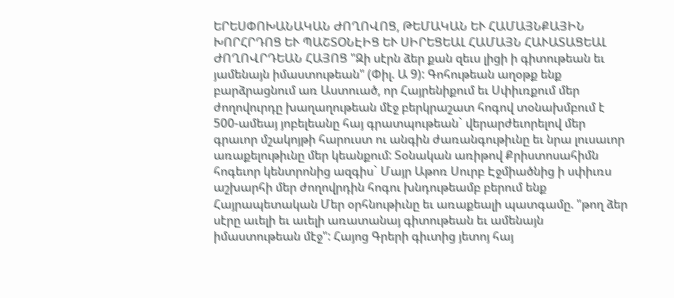ԵՐԵՍՓՈԽԱՆԱԿԱՆ ԺՈՂՈՎՈՑ, ԹԵՄԱԿԱՆ ԵՒ ՀԱՄԱՅՆՔԱՅԻՆ ԽՈՐՀՐԴՈՑ ԵՒ ՊԱՇՏՕՆԷԻՑ ԵՒ ՍԻՐԵՑԵԱԼ ՀԱՄԱՅՆ ՀԱՒԱՏԱՑԵԱԼ ԺՈՂՈՎՐԴԵԱՆ ՀԱՅՈՑ "Զի սէրն ձեր քան զեւս լիցի ի գիտութեան եւ յամենայն իմաստութեան" (Փիլ. Ա 9): Գոհութեան աղօթք ենք բարձրացնում առ Աստուած, որ Հայրենիքում եւ Սփիւռքում մեր ժողովուրդը խաղաղութեան մէջ բերկրաշատ հոգով տօնախմբում է 500-ամեայ յոբելեանը հայ գրատպութեան` վերարժեւորելով մեր գրաւոր մշակոյթի հարուստ ու անգին ժառանգութիւնը եւ նրա լուսաւոր առաքելութիւնը մեր կեանքում: Տօնական առիթով Քրիստոսահիմն հոգեւոր կենտրոնից ազգիս` Մայր Աթոռ Սուրբ Էջմիածնից ի սփիւռս աշխարհի մեր ժողովրդին հոգու խնդութեամբ բերում ենք Հայրապետական Մեր օրհնութիւնը եւ առաքեալի պատգամը. "թող ձեր սէրը աւելի եւ աւելի առատանայ գիտութեան եւ ամենայն իմաստութեան մէջ": Հայոց Գրերի գիւտից յետոյ հայ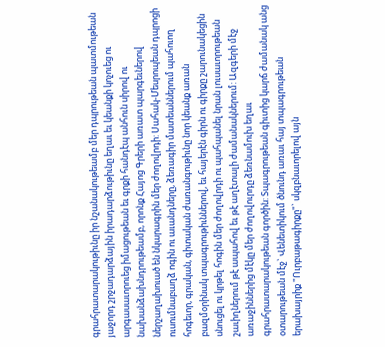գրահրատարակութիւնը իր նշանակութեամբ մեր դպրութեան պատմութեան յաջորդ շրջադարձային իրադարձութիւնը եղաւ եւ կեանքի կոչուեց ու արգասաւորուեց իմացութեան եւ գրքի հանդէպ անհուն սիրով ու նախանձախնդրութեամբ, որոնք Հայոց Գրերի առատ պարգեւներով ներշաղախուած են նկարագրին մեր ժողովրդի: Սահակ-Մեսրոպեան դպրոցի ուսումնաբաղձ ոգին ու աւանդները, ձեռագիր մատեաններում պահուող հոգեւոր, գրական, գիտական ժառանգութիւնը նոր կեանք առան բազմօրինակ տպագրութիւններով, եւ հայերէն գիրն ու գիրքը շարունակեցին սնուցել ու կրթել հոգին մեր ժողովրդի ու պահպանել նրան լուսաւորութեան շաւիղներում թէ ապահով եւ թէ աղէտալի ժամանակներում: Ազգերի մէջ առաջիններից մէկը մեր ժողովուրդը ձեռնամուխ եղաւ գրահրատարակութեան գործին: Տպագրութեան գիւտից կարճ ժամանակ անց օտարութեան մէջ` Վենետիկում ծնունդ առաւ հայ տպագրութեան երախայրիք "Ուրբաթագիրքը"` սկզբնաւորելով այն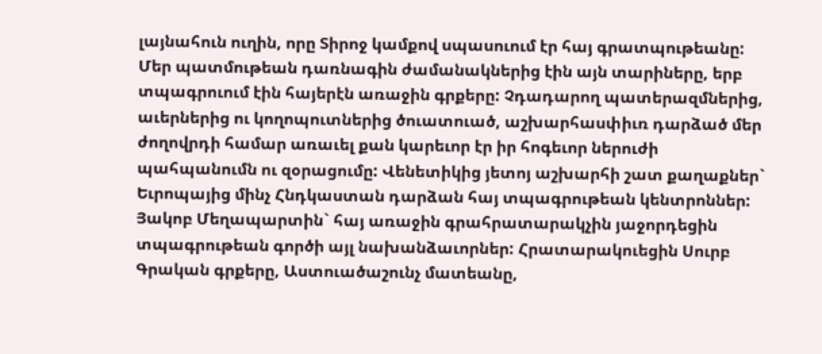լայնահուն ուղին, որը Տիրոջ կամքով սպասուում էր հայ գրատպութեանը: Մեր պատմութեան դառնագին ժամանակներից էին այն տարիները, երբ տպագրուում էին հայերէն առաջին գրքերը: Չդադարող պատերազմներից, աւերներից ու կողոպուտներից ծուատուած, աշխարհասփիւռ դարձած մեր ժողովրդի համար առաւել քան կարեւոր էր իր հոգեւոր ներուժի պահպանումն ու զօրացումը: Վենետիկից յետոյ աշխարհի շատ քաղաքներ` Եւրոպայից մինչ Հնդկաստան դարձան հայ տպագրութեան կենտրոններ: Յակոբ Մեղապարտին` հայ առաջին գրահրատարակչին յաջորդեցին տպագրութեան գործի այլ նախանձաւորներ: Հրատարակուեցին Սուրբ Գրական գրքերը, Աստուածաշունչ մատեանը,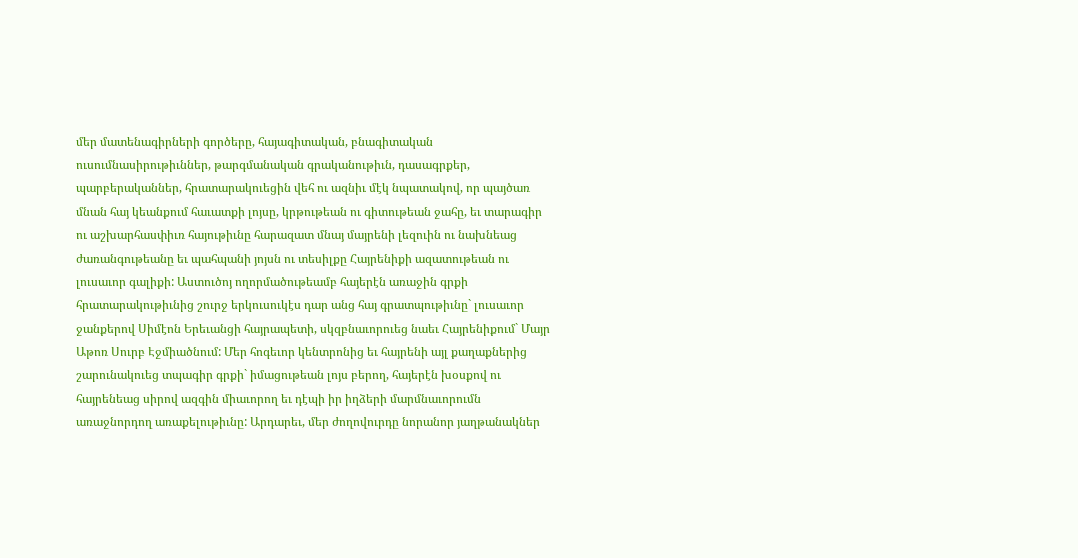մեր մատենագիրների գործերը, հայագիտական, բնագիտական ուսումնասիրութիւններ, թարգմանական գրականութիւն, դասագրքեր, պարբերականներ, հրատարակուեցին վեհ ու ազնիւ մէկ նպատակով, որ պայծառ մնան հայ կեանքում հաւատքի լոյսը, կրթութեան ու գիտութեան ջահը, եւ տարագիր ու աշխարհասփիւռ հայութիւնը հարազատ մնայ մայրենի լեզուին ու նախնեաց ժառանգութեանը եւ պահպանի յոյսն ու տեսիլքը Հայրենիքի ազատութեան ու լուսաւոր գալիքի: Աստուծոյ ողորմածութեամբ հայերէն առաջին գրքի հրատարակութիւնից շուրջ երկուսուկէս դար անց հայ գրատպութիւնը` լուսաւոր ջանքերով Սիմէոն Երեւանցի հայրապետի, սկզբնաւորուեց նաեւ Հայրենիքում` Մայր Աթոռ Սուրբ Էջմիածնում: Մեր հոգեւոր կենտրոնից եւ հայրենի այլ քաղաքներից շարունակուեց տպագիր գրքի` իմացութեան լոյս բերող, հայերէն խօսքով ու հայրենեաց սիրով ազգին միաւորող եւ դէպի իր իղձերի մարմնաւորումն առաջնորդող առաքելութիւնը: Արդարեւ, մեր ժողովուրդը նորանոր յաղթանակներ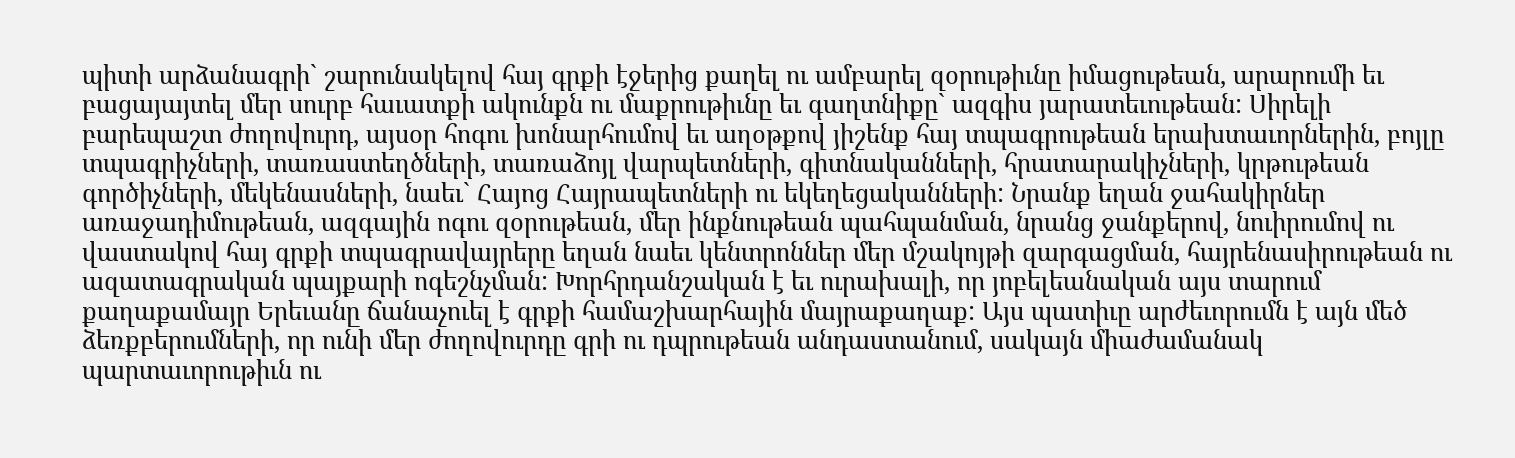պիտի արձանագրի` շարունակելով հայ գրքի էջերից քաղել ու ամբարել զօրութիւնը իմացութեան, արարումի եւ բացայայտել մեր սուրբ հաւատքի ակունքն ու մաքրութիւնը եւ գաղտնիքը` ազգիս յարատեւութեան: Սիրելի բարեպաշտ ժողովուրդ, այսօր հոգու խոնարհումով եւ աղօթքով յիշենք հայ տպագրութեան երախտաւորներին, բոյլը տպագրիչների, տառաստեղծների, տառաձոյլ վարպետների, գիտնականների, հրատարակիչների, կրթութեան գործիչների, մեկենասների, նաեւ` Հայոց Հայրապետների ու եկեղեցականների: Նրանք եղան ջահակիրներ առաջադիմութեան, ազգային ոգու զօրութեան, մեր ինքնութեան պահպանման, նրանց ջանքերով, նուիրումով ու վաստակով հայ գրքի տպագրավայրերը եղան նաեւ կենտրոններ մեր մշակոյթի զարգացման, հայրենասիրութեան ու ազատագրական պայքարի ոգեշնչման: Խորհրդանշական է եւ ուրախալի, որ յոբելեանական այս տարում քաղաքամայր Երեւանը ճանաչուել է գրքի համաշխարհային մայրաքաղաք: Այս պատիւը արժեւորումն է այն մեծ ձեռքբերումների, որ ունի մեր ժողովուրդը գրի ու դպրութեան անդաստանում, սակայն միաժամանակ պարտաւորութիւն ու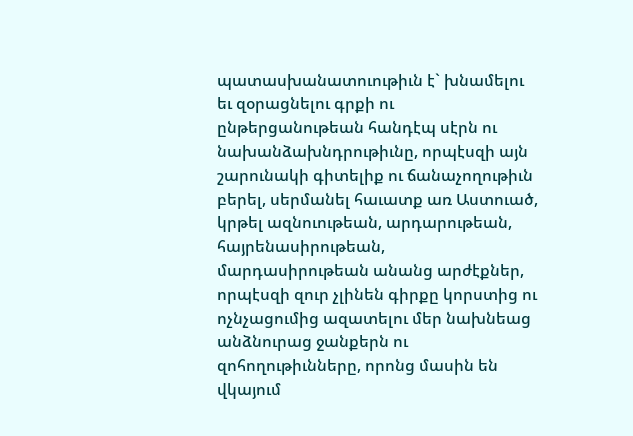պատասխանատուութիւն է` խնամելու եւ զօրացնելու գրքի ու ընթերցանութեան հանդէպ սէրն ու նախանձախնդրութիւնը, որպէսզի այն շարունակի գիտելիք ու ճանաչողութիւն բերել, սերմանել հաւատք առ Աստուած, կրթել ազնուութեան, արդարութեան, հայրենասիրութեան, մարդասիրութեան անանց արժէքներ, որպէսզի զուր չլինեն գիրքը կորստից ու ոչնչացումից ազատելու մեր նախնեաց անձնուրաց ջանքերն ու զոհողութիւնները, որոնց մասին են վկայում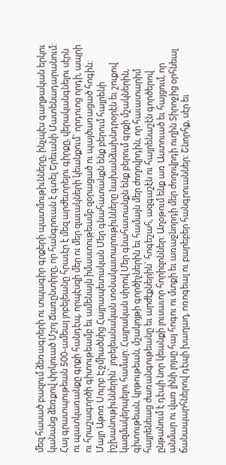մեզ հասած բազում ձեռագրերի ու տպագիր գրքերի պատմութիւնները, ինչպէս գաղթական երկու կանանց ձեռքով փրկուած Մշոյ Ճառընտիրը, որ հանգրուան է գտել Երեւանի Մատենադարանում: Հայ գրատպութեան 500-ամեայ յոբելեանը հրաւէր է մեզ արժեւորելու գիրքը, վերականգնելու սէրն ու պատկառանքը գրքի հանդէպ, որպէսզի մեր ու մեր զաւակների կեանքում` որդուոց որդի, ապրի ու հրաշագործի գիտութեամբ եւ ամենայն իմաստութեամբ զօրացած ու պայծառացած հոգին: Մայր Աթոռ Սուրբ Էջմիածնից Հայրապետական Մեր գնահատանքն ենք բերում հայրենի իշխանութիւններին` յոբելեանական տօնակատարութիւնները նախանձախնդրօրէն եւ շուքով կազմակերպելու համար: Հայրական սիրով Մեր գնահատանքն ենք բերում գրքի մշակներին, գիտութեան, կրթութեան, մշակոյթի գործիչներին եւ համայն մեր ժողովրդին, որ հաւատարիմ հայրենեաց ժառանգութեանը եւ արժէքներին` հոգեշահ, ազգաշէն ու հայրենաշէն գործերով ընթանում է դէպի նոր կեանքի լուսաւոր հորիզոններ: Աղօթում ենք առ Աստուած եւ հայցում, որ անմար ու վառ լինի լոյսը հայ հոգու ու մտքի եւ առաջնորդի մեր ժողովրդի ուղին Տիրոջից օրհնեալ ճանապարհներով դէպի խաղաղ, ոռոգեալ ու բարեբեր հանգրուաններ: Շնորհք, սէր եւ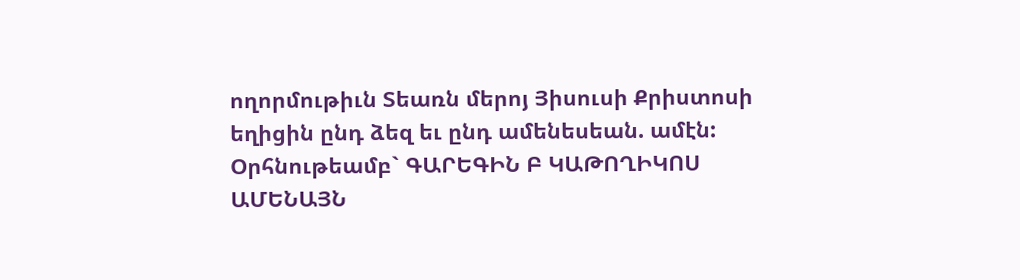ողորմութիւն Տեառն մերոյ Յիսուսի Քրիստոսի եղիցին ընդ ձեզ եւ ընդ ամենեսեան. ամէն: Օրհնութեամբ` ԳԱՐԵԳԻՆ Բ ԿԱԹՈՂԻԿՈՍ ԱՄԵՆԱՅՆ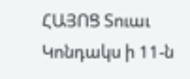ՀԱՅՈՑ Տուաւ Կոնդակս ի 11-ն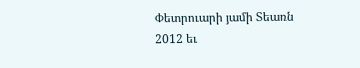Փետրուարի յամի Տեառն 2012 եւ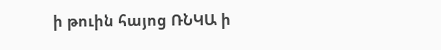ի թուին հայոց ՌՆԿԱ ի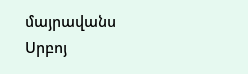մայրավանս Սրբոյ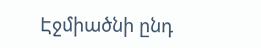Էջմիածնի ընդ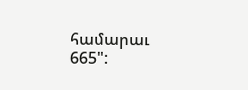համարաւ 665":